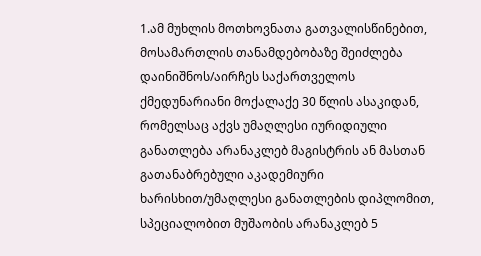1.ამ მუხლის მოთხოვნათა გათვალისწინებით, მოსამართლის თანამდებობაზე შეიძლება დაინიშნოს/აირჩეს საქართველოს ქმედუნარიანი მოქალაქე 30 წლის ასაკიდან, რომელსაც აქვს უმაღლესი იურიდიული განათლება არანაკლებ მაგისტრის ან მასთან გათანაბრებული აკადემიური ხარისხით/უმაღლესი განათლების დიპლომით, სპეციალობით მუშაობის არანაკლებ 5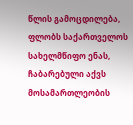წლის გამოცდილება, ფლობს საქართველოს სახელმწიფო ენას, ჩაბარებული აქვს მოსამართლეობის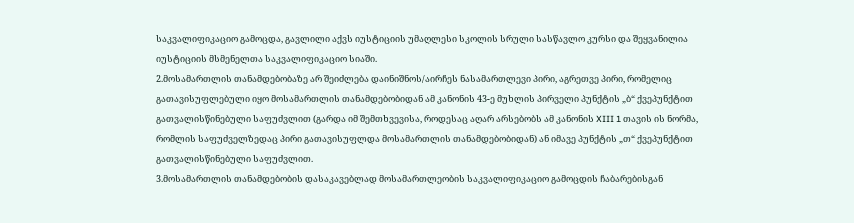საკვალიფიკაციო გამოცდა, გავლილი აქვს იუსტიციის უმაღლესი სკოლის სრული სასწავლო კურსი და შეყვანილია იუსტიციის მსმენელთა საკვალიფიკაციო სიაში.
2.მოსამართლის თანამდებობაზე არ შეიძლება დაინიშნოს/აირჩეს ნასამართლევი პირი, აგრეთვე პირი, რომელიც გათავისუფლებული იყო მოსამართლის თანამდებობიდან ამ კანონის 43-ე მუხლის პირველი პუნქტის „ბ“ ქვეპუნქტით გათვალისწინებული საფუძვლით (გარდა იმ შემთხვევისა, როდესაც აღარ არსებობს ამ კანონის XIII 1 თავის ის ნორმა, რომლის საფუძველზედაც პირი გათავისუფლდა მოსამართლის თანამდებობიდან) ან იმავე პუნქტის „თ“ ქვეპუნქტით გათვალისწინებული საფუძვლით.
3.მოსამართლის თანამდებობის დასაკავებლად მოსამართლეობის საკვალიფიკაციო გამოცდის ჩაბარებისგან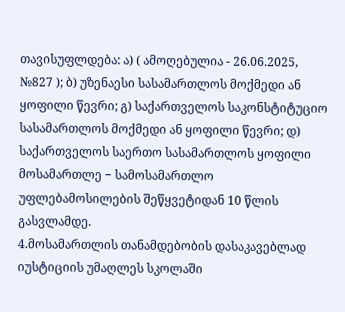თავისუფლდება: ა) ( ამოღებულია - 26.06.2025, №827 ); ბ) უზენაესი სასამართლოს მოქმედი ან ყოფილი წევრი; გ) საქართველოს საკონსტიტუციო სასამართლოს მოქმედი ან ყოფილი წევრი; დ) საქართველოს საერთო სასამართლოს ყოფილი მოსამართლე − სამოსამართლო უფლებამოსილების შეწყვეტიდან 10 წლის გასვლამდე.
4.მოსამართლის თანამდებობის დასაკავებლად იუსტიციის უმაღლეს სკოლაში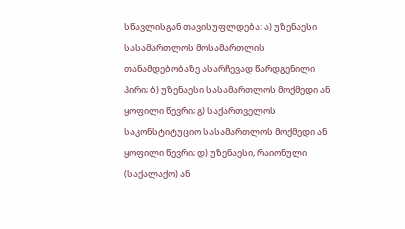სწავლისგან თავისუფლდება: ა) უზენაესი სასამართლოს მოსამართლის თანამდებობაზე ასარჩევად წარდგენილი პირი; ბ) უზენაესი სასამართლოს მოქმედი ან ყოფილი წევრი; გ) საქართველოს საკონსტიტუციო სასამართლოს მოქმედი ან ყოფილი წევრი; დ) უზენაესი, რაიონული (საქალაქო) ან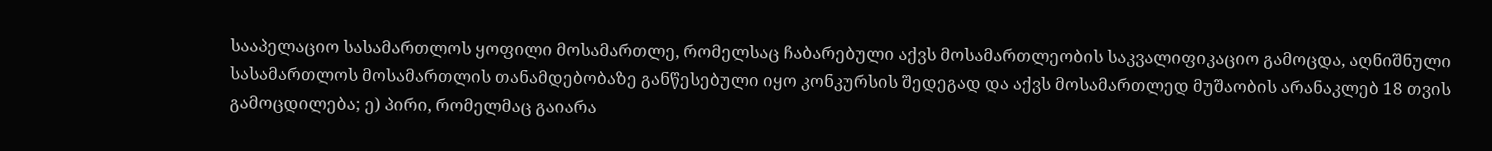სააპელაციო სასამართლოს ყოფილი მოსამართლე, რომელსაც ჩაბარებული აქვს მოსამართლეობის საკვალიფიკაციო გამოცდა, აღნიშნული სასამართლოს მოსამართლის თანამდებობაზე განწესებული იყო კონკურსის შედეგად და აქვს მოსამართლედ მუშაობის არანაკლებ 18 თვის გამოცდილება; ე) პირი, რომელმაც გაიარა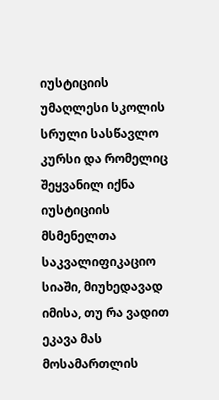იუსტიციის უმაღლესი სკოლის სრული სასწავლო კურსი და რომელიც შეყვანილ იქნა იუსტიციის მსმენელთა საკვალიფიკაციო სიაში, მიუხედავად იმისა, თუ რა ვადით ეკავა მას მოსამართლის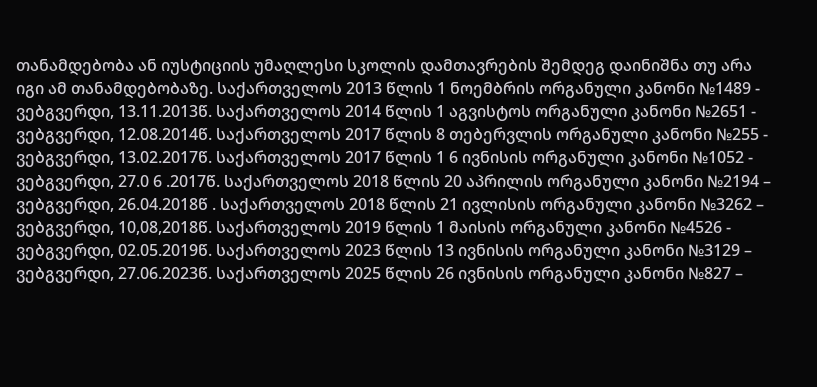თანამდებობა ან იუსტიციის უმაღლესი სკოლის დამთავრების შემდეგ დაინიშნა თუ არა იგი ამ თანამდებობაზე. საქართველოს 2013 წლის 1 ნოემბრის ორგანული კანონი №1489 - ვებგვერდი, 13.11.2013წ. საქართველოს 2014 წლის 1 აგვისტოს ორგანული კანონი №2651 - ვებგვერდი, 12.08.2014წ. საქართველოს 2017 წლის 8 თებერვლის ორგანული კანონი №255 - ვებგვერდი, 13.02.2017წ. საქართველოს 2017 წლის 1 6 ივნისის ორგანული კანონი №1052 - ვებგვერდი, 27.0 6 .2017წ. საქართველოს 2018 წლის 20 აპრილის ორგანული კანონი №2194 – ვებგვერდი, 26.04.2018წ . საქართველოს 2018 წლის 21 ივლისის ორგანული კანონი №3262 – ვებგვერდი, 10,08,2018წ. საქართველოს 2019 წლის 1 მაისის ორგანული კანონი №4526 - ვებგვერდი, 02.05.2019წ. საქართველოს 2023 წლის 13 ივნისის ორგანული კანონი №3129 – ვებგვერდი, 27.06.2023წ. საქართველოს 2025 წლის 26 ივნისის ორგანული კანონი №827 –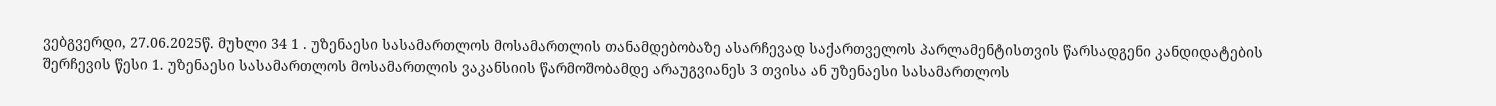ვებგვერდი, 27.06.2025წ. მუხლი 34 1 . უზენაესი სასამართლოს მოსამართლის თანამდებობაზე ასარჩევად საქართველოს პარლამენტისთვის წარსადგენი კანდიდატების შერჩევის წესი 1. უზენაესი სასამართლოს მოსამართლის ვაკანსიის წარმოშობამდე არაუგვიანეს 3 თვისა ან უზენაესი სასამართლოს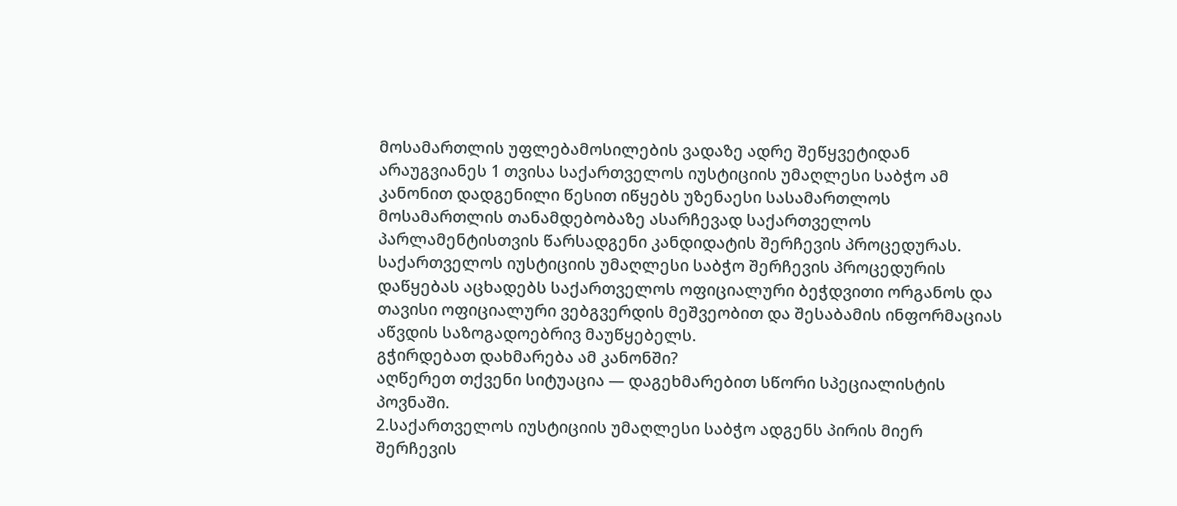მოსამართლის უფლებამოსილების ვადაზე ადრე შეწყვეტიდან არაუგვიანეს 1 თვისა საქართველოს იუსტიციის უმაღლესი საბჭო ამ კანონით დადგენილი წესით იწყებს უზენაესი სასამართლოს მოსამართლის თანამდებობაზე ასარჩევად საქართველოს პარლამენტისთვის წარსადგენი კანდიდატის შერჩევის პროცედურას. საქართველოს იუსტიციის უმაღლესი საბჭო შერჩევის პროცედურის დაწყებას აცხადებს საქართველოს ოფიციალური ბეჭდვითი ორგანოს და თავისი ოფიციალური ვებგვერდის მეშვეობით და შესაბამის ინფორმაციას აწვდის საზოგადოებრივ მაუწყებელს.
გჭირდებათ დახმარება ამ კანონში?
აღწერეთ თქვენი სიტუაცია — დაგეხმარებით სწორი სპეციალისტის პოვნაში.
2.საქართველოს იუსტიციის უმაღლესი საბჭო ადგენს პირის მიერ შერჩევის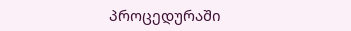პროცედურაში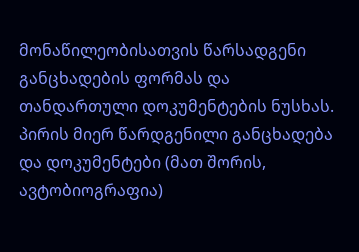მონაწილეობისათვის წარსადგენი განცხადების ფორმას და თანდართული დოკუმენტების ნუსხას. პირის მიერ წარდგენილი განცხადება და დოკუმენტები (მათ შორის, ავტობიოგრაფია)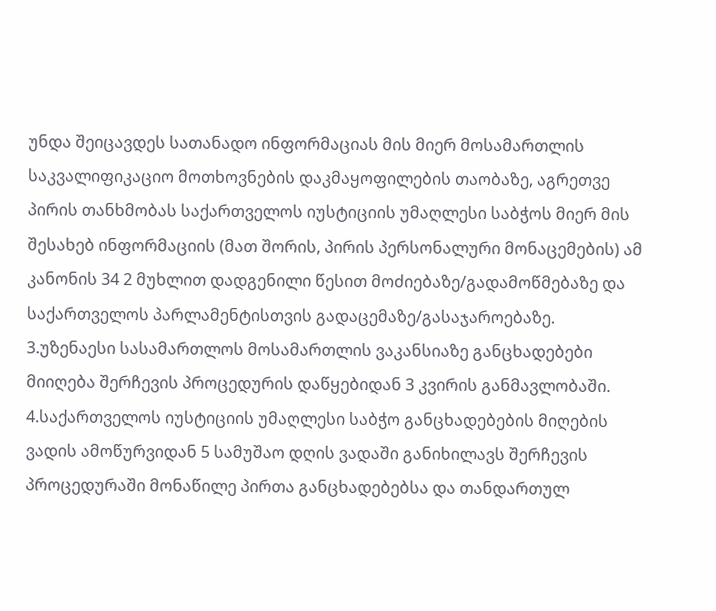უნდა შეიცავდეს სათანადო ინფორმაციას მის მიერ მოსამართლის საკვალიფიკაციო მოთხოვნების დაკმაყოფილების თაობაზე, აგრეთვე პირის თანხმობას საქართველოს იუსტიციის უმაღლესი საბჭოს მიერ მის შესახებ ინფორმაციის (მათ შორის, პირის პერსონალური მონაცემების) ამ კანონის 34 2 მუხლით დადგენილი წესით მოძიებაზე/გადამოწმებაზე და საქართველოს პარლამენტისთვის გადაცემაზე/გასაჯაროებაზე.
3.უზენაესი სასამართლოს მოსამართლის ვაკანსიაზე განცხადებები მიიღება შერჩევის პროცედურის დაწყებიდან 3 კვირის განმავლობაში.
4.საქართველოს იუსტიციის უმაღლესი საბჭო განცხადებების მიღების ვადის ამოწურვიდან 5 სამუშაო დღის ვადაში განიხილავს შერჩევის პროცედურაში მონაწილე პირთა განცხადებებსა და თანდართულ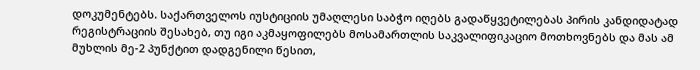დოკუმენტებს. საქართველოს იუსტიციის უმაღლესი საბჭო იღებს გადაწყვეტილებას პირის კანდიდატად რეგისტრაციის შესახებ, თუ იგი აკმაყოფილებს მოსამართლის საკვალიფიკაციო მოთხოვნებს და მას ამ მუხლის მე-2 პუნქტით დადგენილი წესით,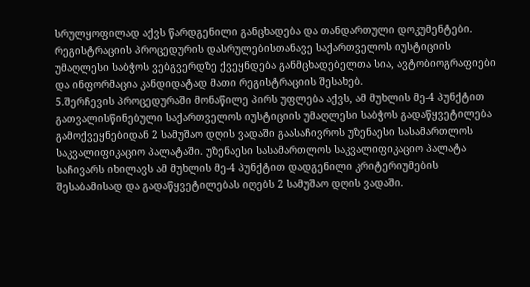სრულყოფილად აქვს წარდგენილი განცხადება და თანდართული დოკუმენტები. რეგისტრაციის პროცედურის დასრულებისთანავე საქართველოს იუსტიციის უმაღლესი საბჭოს ვებგვერდზე ქვეყნდება განმცხადებელთა სია, ავტობიოგრაფიები და ინფორმაცია კანდიდატად მათი რეგისტრაციის შესახებ.
5.შერჩევის პროცედურაში მონაწილე პირს უფლება აქვს, ამ მუხლის მე-4 პუნქტით გათვალისწინებული საქართველოს იუსტიციის უმაღლესი საბჭოს გადაწყვეტილება გამოქვეყნებიდან 2 სამუშაო დღის ვადაში გაასაჩივროს უზენაესი სასამართლოს საკვალიფიკაციო პალატაში. უზენაესი სასამართლოს საკვალიფიკაციო პალატა საჩივარს იხილავს ამ მუხლის მე-4 პუნქტით დადგენილი კრიტერიუმების შესაბამისად და გადაწყვეტილებას იღებს 2 სამუშაო დღის ვადაში.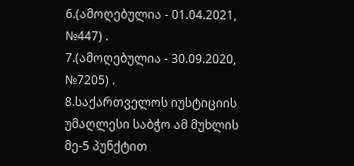6.(ამოღებულია - 01.04.2021, №447) .
7.(ამოღებულია - 30.09.2020, №7205) .
8.საქართველოს იუსტიციის უმაღლესი საბჭო ამ მუხლის მე-5 პუნქტით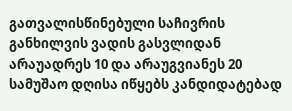გათვალისწინებული საჩივრის განხილვის ვადის გასვლიდან არაუადრეს 10 და არაუგვიანეს 20 სამუშაო დღისა იწყებს კანდიდატებად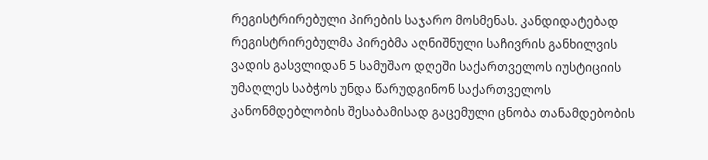რეგისტრირებული პირების საჯარო მოსმენას. კანდიდატებად რეგისტრირებულმა პირებმა აღნიშნული საჩივრის განხილვის ვადის გასვლიდან 5 სამუშაო დღეში საქართველოს იუსტიციის უმაღლეს საბჭოს უნდა წარუდგინონ საქართველოს კანონმდებლობის შესაბამისად გაცემული ცნობა თანამდებობის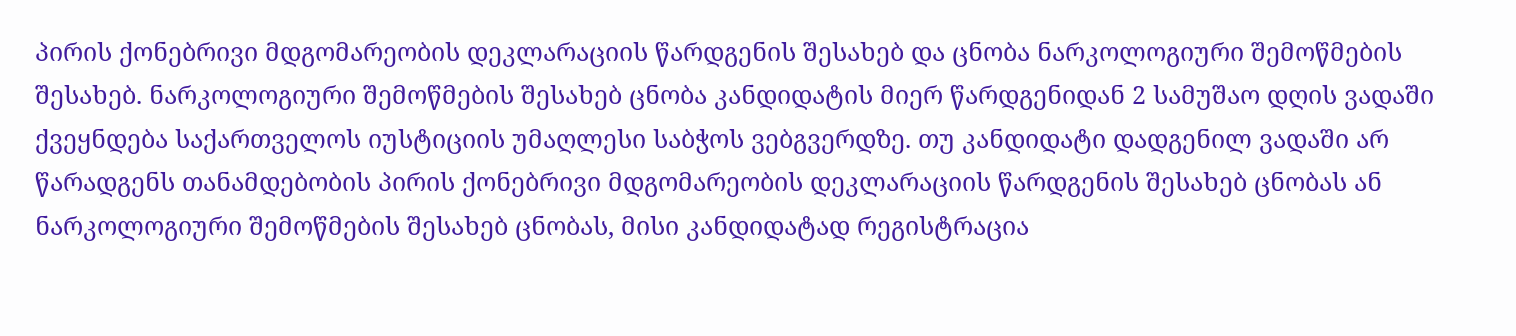პირის ქონებრივი მდგომარეობის დეკლარაციის წარდგენის შესახებ და ცნობა ნარკოლოგიური შემოწმების შესახებ. ნარკოლოგიური შემოწმების შესახებ ცნობა კანდიდატის მიერ წარდგენიდან 2 სამუშაო დღის ვადაში ქვეყნდება საქართველოს იუსტიციის უმაღლესი საბჭოს ვებგვერდზე. თუ კანდიდატი დადგენილ ვადაში არ წარადგენს თანამდებობის პირის ქონებრივი მდგომარეობის დეკლარაციის წარდგენის შესახებ ცნობას ან ნარკოლოგიური შემოწმების შესახებ ცნობას, მისი კანდიდატად რეგისტრაცია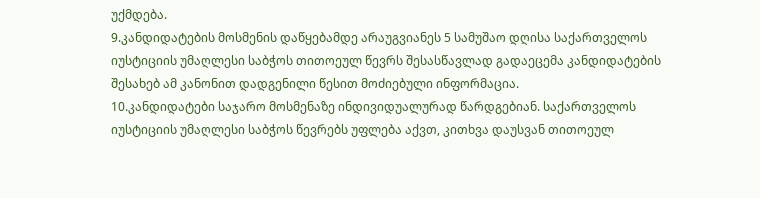უქმდება.
9.კანდიდატების მოსმენის დაწყებამდე არაუგვიანეს 5 სამუშაო დღისა საქართველოს იუსტიციის უმაღლესი საბჭოს თითოეულ წევრს შესასწავლად გადაეცემა კანდიდატების შესახებ ამ კანონით დადგენილი წესით მოძიებული ინფორმაცია.
10.კანდიდატები საჯარო მოსმენაზე ინდივიდუალურად წარდგებიან. საქართველოს იუსტიციის უმაღლესი საბჭოს წევრებს უფლება აქვთ, კითხვა დაუსვან თითოეულ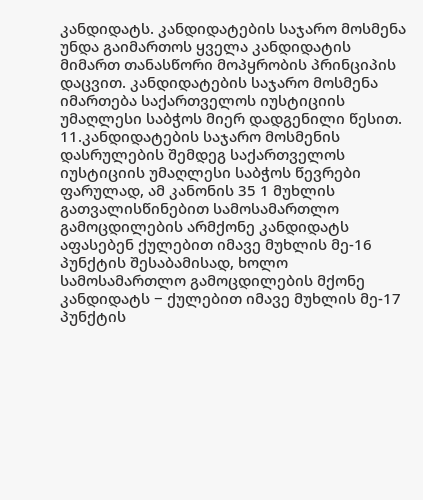კანდიდატს. კანდიდატების საჯარო მოსმენა უნდა გაიმართოს ყველა კანდიდატის მიმართ თანასწორი მოპყრობის პრინციპის დაცვით. კანდიდატების საჯარო მოსმენა იმართება საქართველოს იუსტიციის უმაღლესი საბჭოს მიერ დადგენილი წესით.
11.კანდიდატების საჯარო მოსმენის დასრულების შემდეგ საქართველოს იუსტიციის უმაღლესი საბჭოს წევრები ფარულად, ამ კანონის 35 1 მუხლის გათვალისწინებით სამოსამართლო გამოცდილების არმქონე კანდიდატს აფასებენ ქულებით იმავე მუხლის მე-16 პუნქტის შესაბამისად, ხოლო სამოსამართლო გამოცდილების მქონე კანდიდატს − ქულებით იმავე მუხლის მე-17 პუნქტის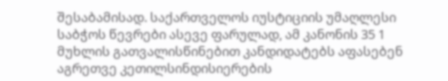შესაბამისად. საქართველოს იუსტიციის უმაღლესი საბჭოს წევრები ასევე ფარულად, ამ კანონის 35 1 მუხლის გათვალისწინებით კანდიდატებს აფასებენ აგრეთვე კეთილსინდისიერების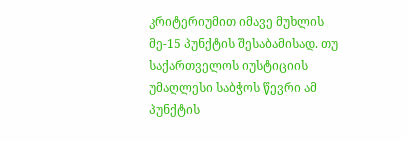კრიტერიუმით იმავე მუხლის მე-15 პუნქტის შესაბამისად. თუ საქართველოს იუსტიციის უმაღლესი საბჭოს წევრი ამ პუნქტის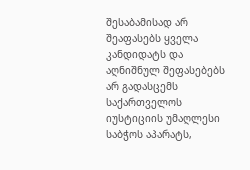შესაბამისად არ შეაფასებს ყველა კანდიდატს და აღნიშნულ შეფასებებს არ გადასცემს საქართველოს იუსტიციის უმაღლესი საბჭოს აპარატს,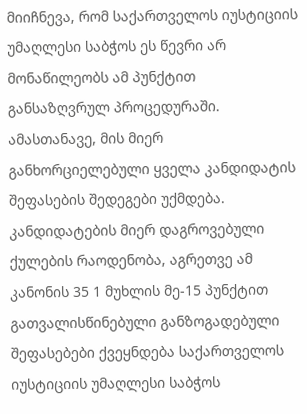მიიჩნევა, რომ საქართველოს იუსტიციის უმაღლესი საბჭოს ეს წევრი არ მონაწილეობს ამ პუნქტით განსაზღვრულ პროცედურაში. ამასთანავე, მის მიერ განხორციელებული ყველა კანდიდატის შეფასების შედეგები უქმდება. კანდიდატების მიერ დაგროვებული ქულების რაოდენობა, აგრეთვე ამ კანონის 35 1 მუხლის მე-15 პუნქტით გათვალისწინებული განზოგადებული შეფასებები ქვეყნდება საქართველოს იუსტიციის უმაღლესი საბჭოს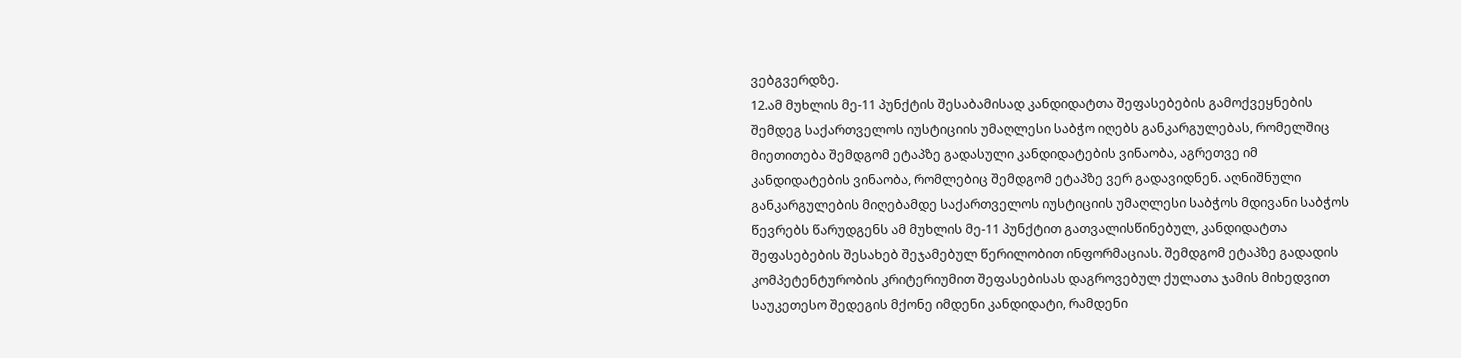ვებგვერდზე.
12.ამ მუხლის მე-11 პუნქტის შესაბამისად კანდიდატთა შეფასებების გამოქვეყნების შემდეგ საქართველოს იუსტიციის უმაღლესი საბჭო იღებს განკარგულებას, რომელშიც მიეთითება შემდგომ ეტაპზე გადასული კანდიდატების ვინაობა, აგრეთვე იმ კანდიდატების ვინაობა, რომლებიც შემდგომ ეტაპზე ვერ გადავიდნენ. აღნიშნული განკარგულების მიღებამდე საქართველოს იუსტიციის უმაღლესი საბჭოს მდივანი საბჭოს წევრებს წარუდგენს ამ მუხლის მე-11 პუნქტით გათვალისწინებულ, კანდიდატთა შეფასებების შესახებ შეჯამებულ წერილობით ინფორმაციას. შემდგომ ეტაპზე გადადის კომპეტენტურობის კრიტერიუმით შეფასებისას დაგროვებულ ქულათა ჯამის მიხედვით საუკეთესო შედეგის მქონე იმდენი კანდიდატი, რამდენი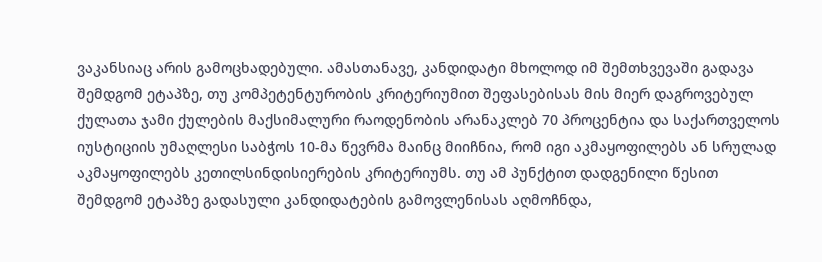ვაკანსიაც არის გამოცხადებული. ამასთანავე, კანდიდატი მხოლოდ იმ შემთხვევაში გადავა შემდგომ ეტაპზე, თუ კომპეტენტურობის კრიტერიუმით შეფასებისას მის მიერ დაგროვებულ ქულათა ჯამი ქულების მაქსიმალური რაოდენობის არანაკლებ 70 პროცენტია და საქართველოს იუსტიციის უმაღლესი საბჭოს 10-მა წევრმა მაინც მიიჩნია, რომ იგი აკმაყოფილებს ან სრულად აკმაყოფილებს კეთილსინდისიერების კრიტერიუმს. თუ ამ პუნქტით დადგენილი წესით შემდგომ ეტაპზე გადასული კანდიდატების გამოვლენისას აღმოჩნდა,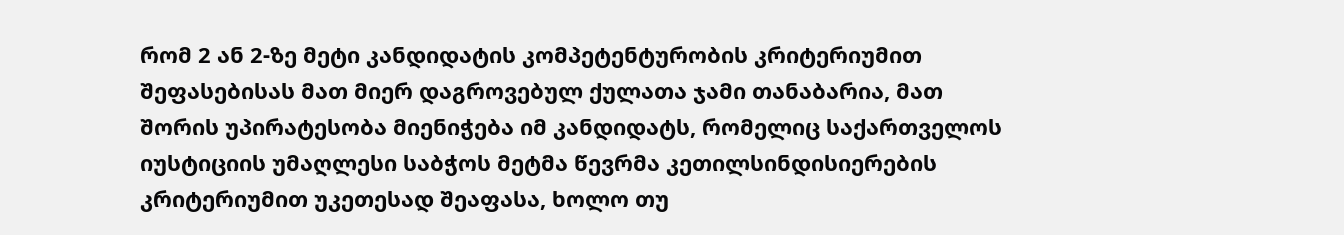რომ 2 ან 2-ზე მეტი კანდიდატის კომპეტენტურობის კრიტერიუმით შეფასებისას მათ მიერ დაგროვებულ ქულათა ჯამი თანაბარია, მათ შორის უპირატესობა მიენიჭება იმ კანდიდატს, რომელიც საქართველოს იუსტიციის უმაღლესი საბჭოს მეტმა წევრმა კეთილსინდისიერების კრიტერიუმით უკეთესად შეაფასა, ხოლო თუ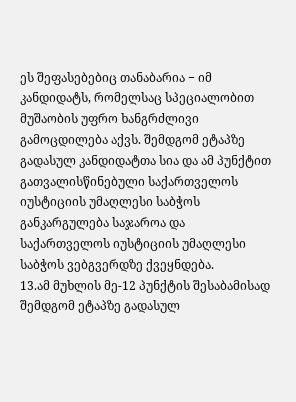ეს შეფასებებიც თანაბარია − იმ კანდიდატს, რომელსაც სპეციალობით მუშაობის უფრო ხანგრძლივი გამოცდილება აქვს. შემდგომ ეტაპზე გადასულ კანდიდატთა სია და ამ პუნქტით გათვალისწინებული საქართველოს იუსტიციის უმაღლესი საბჭოს განკარგულება საჯაროა და საქართველოს იუსტიციის უმაღლესი საბჭოს ვებგვერდზე ქვეყნდება.
13.ამ მუხლის მე-12 პუნქტის შესაბამისად შემდგომ ეტაპზე გადასულ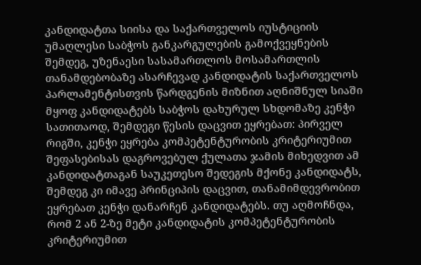კანდიდატთა სიისა და საქართველოს იუსტიციის უმაღლესი საბჭოს განკარგულების გამოქვეყნების შემდეგ, უზენაესი სასამართლოს მოსამართლის თანამდებობაზე ასარჩევად კანდიდატის საქართველოს პარლამენტისთვის წარდგენის მიზნით აღნიშნულ სიაში მყოფ კანდიდატებს საბჭოს დახურულ სხდომაზე კენჭი სათითაოდ, შემდეგი წესის დაცვით ეყრებათ: პირველ რიგში, კენჭი ეყრება კომპეტენტურობის კრიტერიუმით შეფასებისას დაგროვებულ ქულათა ჯამის მიხედვით ამ კანდიდატთაგან საუკეთესო შედეგის მქონე კანდიდატს, შემდეგ კი იმავე პრინციპის დაცვით, თანამიმდევრობით ეყრებათ კენჭი დანარჩენ კანდიდატებს. თუ აღმოჩნდა, რომ 2 ან 2-ზე მეტი კანდიდატის კომპეტენტურობის კრიტერიუმით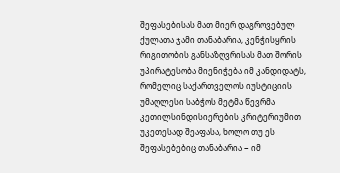შეფასებისას მათ მიერ დაგროვებულ ქულათა ჯამი თანაბარია, კენჭისყრის რიგითობის განსაზღვრისას მათ შორის უპირატესობა მიენიჭება იმ კანდიდატს, რომელიც საქართველოს იუსტიციის უმაღლესი საბჭოს მეტმა წევრმა კეთილსინდისიერების კრიტერიუმით უკეთესად შეაფასა, ხოლო თუ ეს შეფასებებიც თანაბარია − იმ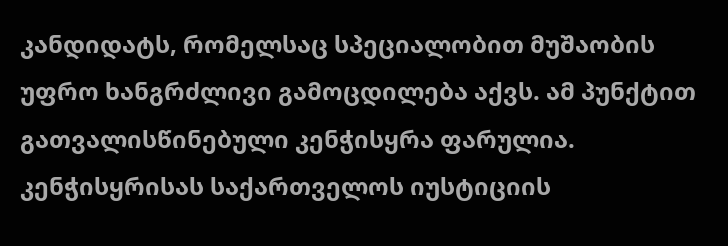კანდიდატს, რომელსაც სპეციალობით მუშაობის უფრო ხანგრძლივი გამოცდილება აქვს. ამ პუნქტით გათვალისწინებული კენჭისყრა ფარულია. კენჭისყრისას საქართველოს იუსტიციის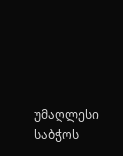უმაღლესი საბჭოს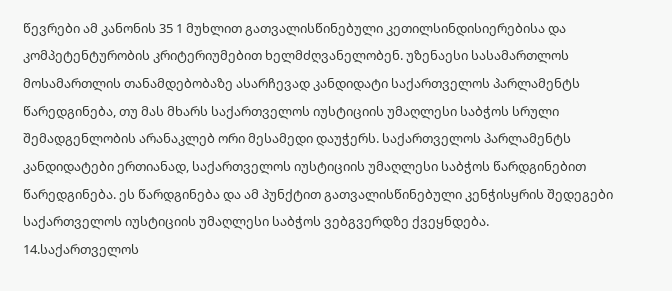წევრები ამ კანონის 35 1 მუხლით გათვალისწინებული კეთილსინდისიერებისა და კომპეტენტურობის კრიტერიუმებით ხელმძღვანელობენ. უზენაესი სასამართლოს მოსამართლის თანამდებობაზე ასარჩევად კანდიდატი საქართველოს პარლამენტს წარედგინება, თუ მას მხარს საქართველოს იუსტიციის უმაღლესი საბჭოს სრული შემადგენლობის არანაკლებ ორი მესამედი დაუჭერს. საქართველოს პარლამენტს კანდიდატები ერთიანად, საქართველოს იუსტიციის უმაღლესი საბჭოს წარდგინებით წარედგინება. ეს წარდგინება და ამ პუნქტით გათვალისწინებული კენჭისყრის შედეგები საქართველოს იუსტიციის უმაღლესი საბჭოს ვებგვერდზე ქვეყნდება.
14.საქართველოს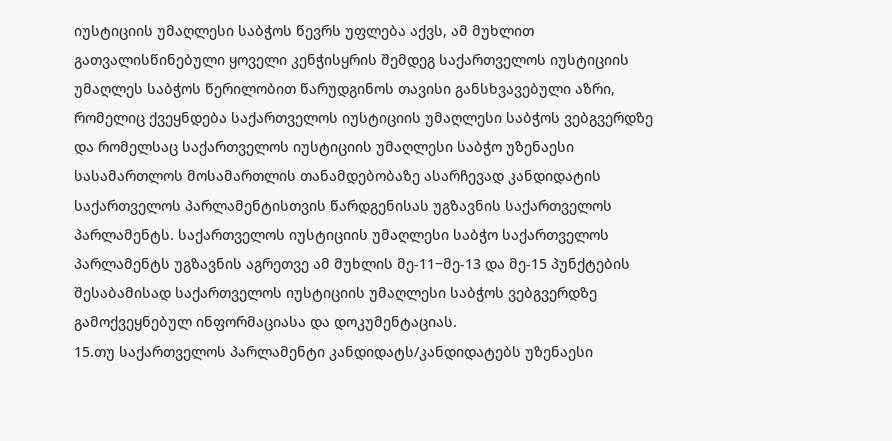იუსტიციის უმაღლესი საბჭოს წევრს უფლება აქვს, ამ მუხლით გათვალისწინებული ყოველი კენჭისყრის შემდეგ საქართველოს იუსტიციის უმაღლეს საბჭოს წერილობით წარუდგინოს თავისი განსხვავებული აზრი, რომელიც ქვეყნდება საქართველოს იუსტიციის უმაღლესი საბჭოს ვებგვერდზე და რომელსაც საქართველოს იუსტიციის უმაღლესი საბჭო უზენაესი სასამართლოს მოსამართლის თანამდებობაზე ასარჩევად კანდიდატის საქართველოს პარლამენტისთვის წარდგენისას უგზავნის საქართველოს პარლამენტს. საქართველოს იუსტიციის უმაღლესი საბჭო საქართველოს პარლამენტს უგზავნის აგრეთვე ამ მუხლის მე-11−მე-13 და მე-15 პუნქტების შესაბამისად საქართველოს იუსტიციის უმაღლესი საბჭოს ვებგვერდზე გამოქვეყნებულ ინფორმაციასა და დოკუმენტაციას.
15.თუ საქართველოს პარლამენტი კანდიდატს/კანდიდატებს უზენაესი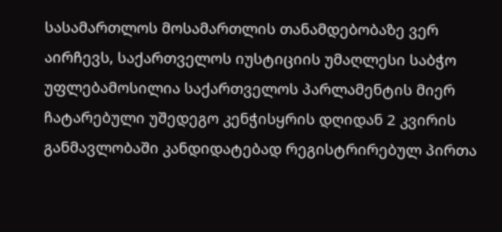სასამართლოს მოსამართლის თანამდებობაზე ვერ აირჩევს, საქართველოს იუსტიციის უმაღლესი საბჭო უფლებამოსილია საქართველოს პარლამენტის მიერ ჩატარებული უშედეგო კენჭისყრის დღიდან 2 კვირის განმავლობაში კანდიდატებად რეგისტრირებულ პირთა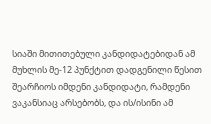სიაში მითითებული კანდიდატებიდან ამ მუხლის მე-12 პუნქტით დადგენილი წესით შეარჩიოს იმდენი კანდიდატი, რამდენი ვაკანსიაც არსებობს, და ის/ისინი ამ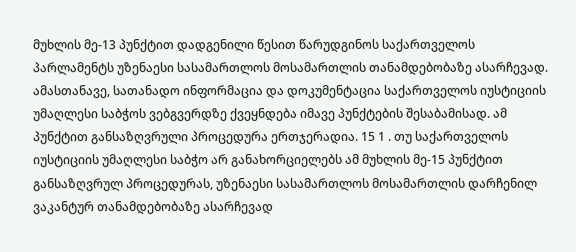მუხლის მე-13 პუნქტით დადგენილი წესით წარუდგინოს საქართველოს პარლამენტს უზენაესი სასამართლოს მოსამართლის თანამდებობაზე ასარჩევად. ამასთანავე, სათანადო ინფორმაცია და დოკუმენტაცია საქართველოს იუსტიციის უმაღლესი საბჭოს ვებგვერდზე ქვეყნდება იმავე პუნქტების შესაბამისად. ამ პუნქტით განსაზღვრული პროცედურა ერთჯერადია. 15 1 . თუ საქართველოს იუსტიციის უმაღლესი საბჭო არ განახორციელებს ამ მუხლის მე-15 პუნქტით განსაზღვრულ პროცედურას, უზენაესი სასამართლოს მოსამართლის დარჩენილ ვაკანტურ თანამდებობაზე ასარჩევად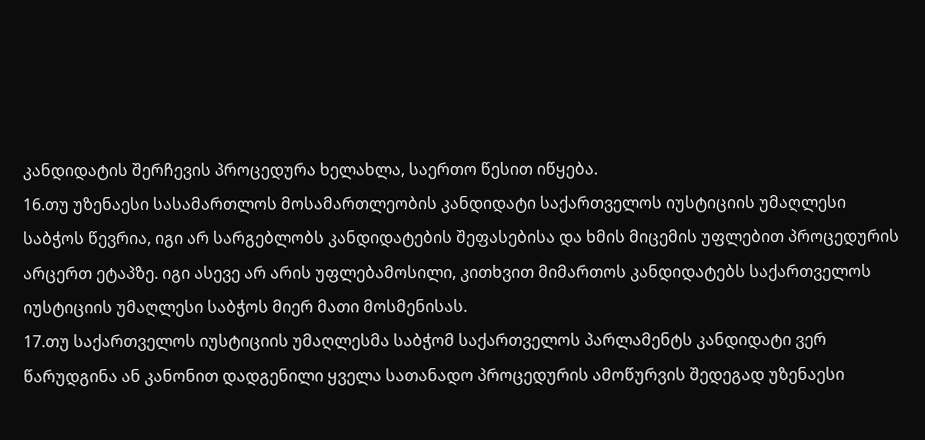კანდიდატის შერჩევის პროცედურა ხელახლა, საერთო წესით იწყება.
16.თუ უზენაესი სასამართლოს მოსამართლეობის კანდიდატი საქართველოს იუსტიციის უმაღლესი საბჭოს წევრია, იგი არ სარგებლობს კანდიდატების შეფასებისა და ხმის მიცემის უფლებით პროცედურის არცერთ ეტაპზე. იგი ასევე არ არის უფლებამოსილი, კითხვით მიმართოს კანდიდატებს საქართველოს იუსტიციის უმაღლესი საბჭოს მიერ მათი მოსმენისას.
17.თუ საქართველოს იუსტიციის უმაღლესმა საბჭომ საქართველოს პარლამენტს კანდიდატი ვერ წარუდგინა ან კანონით დადგენილი ყველა სათანადო პროცედურის ამოწურვის შედეგად უზენაესი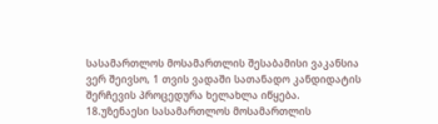სასამართლოს მოსამართლის შესაბამისი ვაკანსია ვერ შეივსო, 1 თვის ვადაში სათანადო კანდიდატის შერჩევის პროცედურა ხელახლა იწყება.
18.უზენაესი სასამართლოს მოსამართლის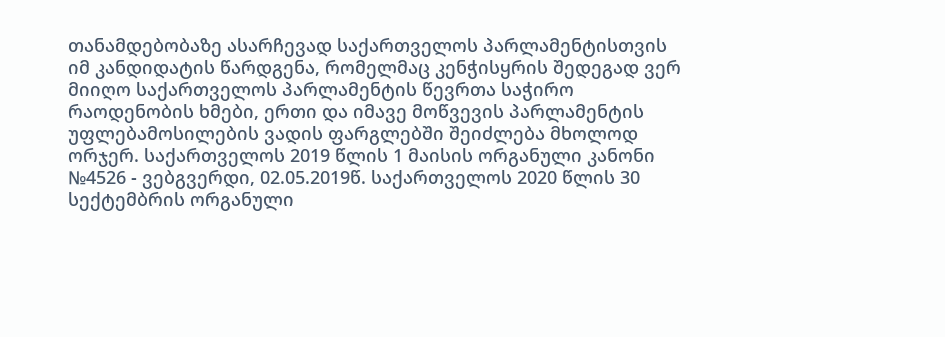თანამდებობაზე ასარჩევად საქართველოს პარლამენტისთვის იმ კანდიდატის წარდგენა, რომელმაც კენჭისყრის შედეგად ვერ მიიღო საქართველოს პარლამენტის წევრთა საჭირო რაოდენობის ხმები, ერთი და იმავე მოწვევის პარლამენტის უფლებამოსილების ვადის ფარგლებში შეიძლება მხოლოდ ორჯერ. საქართველოს 2019 წლის 1 მაისის ორგანული კანონი №4526 - ვებგვერდი, 02.05.2019წ. საქართველოს 2020 წლის 30 სექტემბრის ორგანული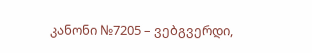კანონი №7205 – ვებგვერდი,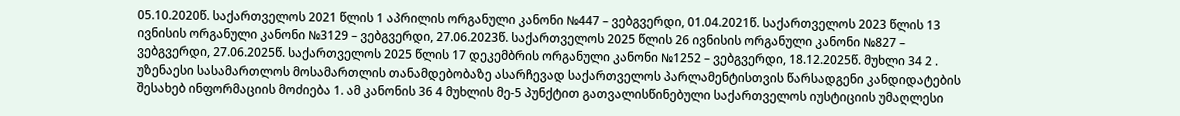05.10.2020წ. საქართველოს 2021 წლის 1 აპრილის ორგანული კანონი №447 – ვებგვერდი, 01.04.2021წ. საქართველოს 2023 წლის 13 ივნისის ორგანული კანონი №3129 – ვებგვერდი, 27.06.2023წ. საქართველოს 2025 წლის 26 ივნისის ორგანული კანონი №827 – ვებგვერდი, 27.06.2025წ. საქართველოს 2025 წლის 17 დეკემბრის ორგანული კანონი №1252 – ვებგვერდი, 18.12.2025წ. მუხლი 34 2 . უზენაესი სასამართლოს მოსამართლის თანამდებობაზე ასარჩევად საქართველოს პარლამენტისთვის წარსადგენი კანდიდატების შესახებ ინფორმაციის მოძიება 1. ამ კანონის 36 4 მუხლის მე-5 პუნქტით გათვალისწინებული საქართველოს იუსტიციის უმაღლესი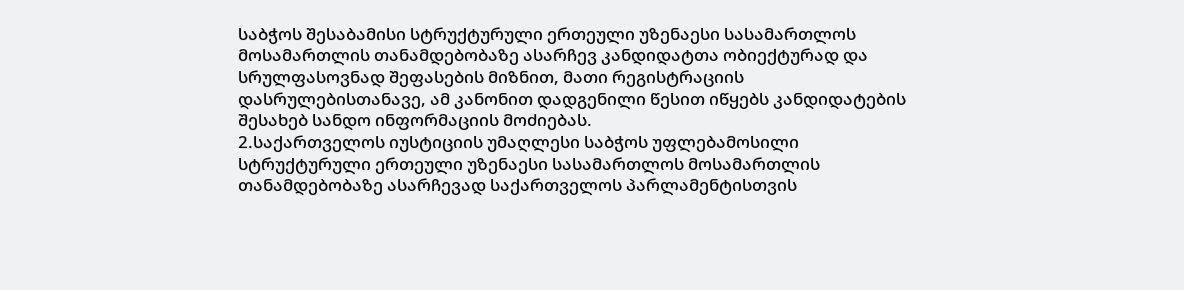საბჭოს შესაბამისი სტრუქტურული ერთეული უზენაესი სასამართლოს მოსამართლის თანამდებობაზე ასარჩევ კანდიდატთა ობიექტურად და სრულფასოვნად შეფასების მიზნით, მათი რეგისტრაციის დასრულებისთანავე, ამ კანონით დადგენილი წესით იწყებს კანდიდატების შესახებ სანდო ინფორმაციის მოძიებას.
2.საქართველოს იუსტიციის უმაღლესი საბჭოს უფლებამოსილი სტრუქტურული ერთეული უზენაესი სასამართლოს მოსამართლის თანამდებობაზე ასარჩევად საქართველოს პარლამენტისთვის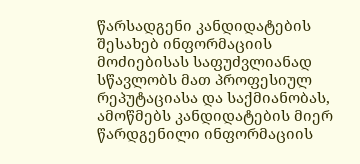წარსადგენი კანდიდატების შესახებ ინფორმაციის მოძიებისას საფუძვლიანად სწავლობს მათ პროფესიულ რეპუტაციასა და საქმიანობას, ამოწმებს კანდიდატების მიერ წარდგენილი ინფორმაციის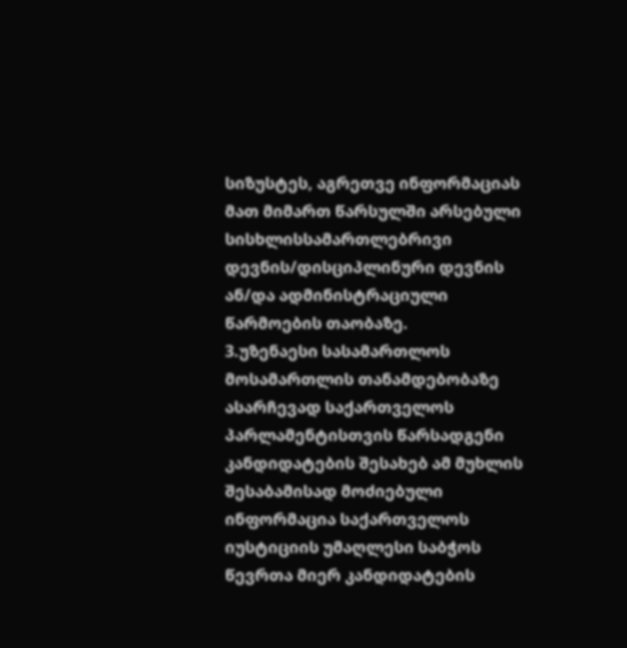სიზუსტეს, აგრეთვე ინფორმაციას მათ მიმართ წარსულში არსებული სისხლისსამართლებრივი დევნის/დისციპლინური დევნის ან/და ადმინისტრაციული წარმოების თაობაზე.
3.უზენაესი სასამართლოს მოსამართლის თანამდებობაზე ასარჩევად საქართველოს პარლამენტისთვის წარსადგენი კანდიდატების შესახებ ამ მუხლის შესაბამისად მოძიებული ინფორმაცია საქართველოს იუსტიციის უმაღლესი საბჭოს წევრთა მიერ კანდიდატების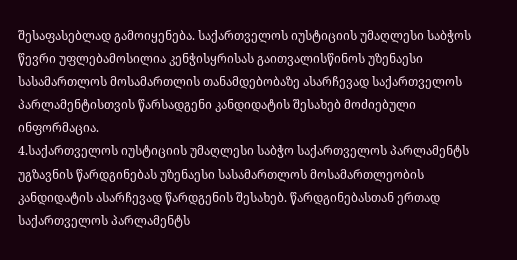შესაფასებლად გამოიყენება. საქართველოს იუსტიციის უმაღლესი საბჭოს წევრი უფლებამოსილია კენჭისყრისას გაითვალისწინოს უზენაესი სასამართლოს მოსამართლის თანამდებობაზე ასარჩევად საქართველოს პარლამენტისთვის წარსადგენი კანდიდატის შესახებ მოძიებული ინფორმაცია.
4.საქართველოს იუსტიციის უმაღლესი საბჭო საქართველოს პარლამენტს უგზავნის წარდგინებას უზენაესი სასამართლოს მოსამართლეობის კანდიდატის ასარჩევად წარდგენის შესახებ. წარდგინებასთან ერთად საქართველოს პარლამენტს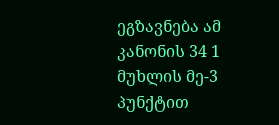ეგზავნება ამ კანონის 34 1 მუხლის მე-3 პუნქტით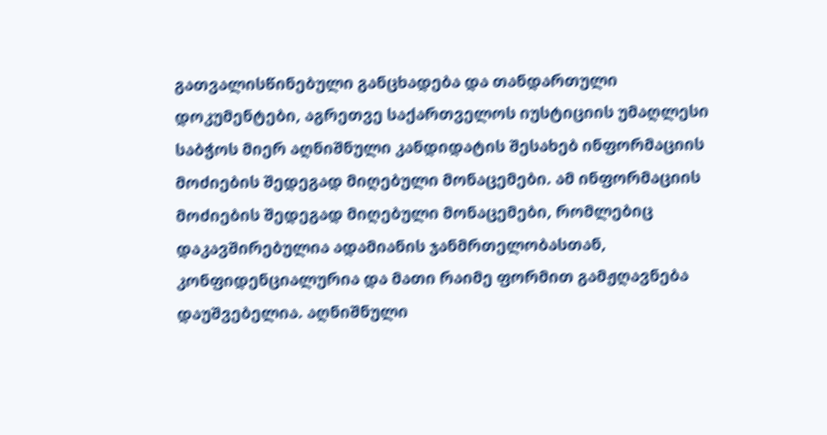გათვალისწინებული განცხადება და თანდართული დოკუმენტები, აგრეთვე საქართველოს იუსტიციის უმაღლესი საბჭოს მიერ აღნიშნული კანდიდატის შესახებ ინფორმაციის მოძიების შედეგად მიღებული მონაცემები. ამ ინფორმაციის მოძიების შედეგად მიღებული მონაცემები, რომლებიც დაკავშირებულია ადამიანის ჯანმრთელობასთან, კონფიდენციალურია და მათი რაიმე ფორმით გამჟღავნება დაუშვებელია. აღნიშნული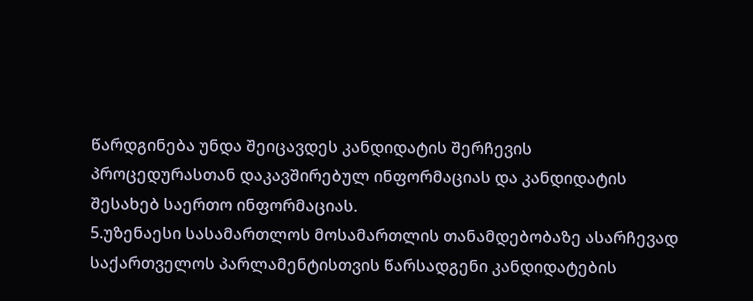წარდგინება უნდა შეიცავდეს კანდიდატის შერჩევის პროცედურასთან დაკავშირებულ ინფორმაციას და კანდიდატის შესახებ საერთო ინფორმაციას.
5.უზენაესი სასამართლოს მოსამართლის თანამდებობაზე ასარჩევად საქართველოს პარლამენტისთვის წარსადგენი კანდიდატების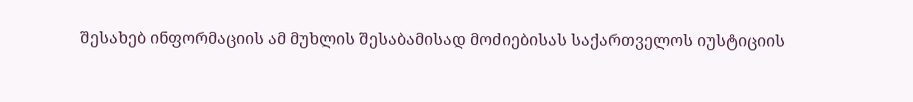შესახებ ინფორმაციის ამ მუხლის შესაბამისად მოძიებისას საქართველოს იუსტიციის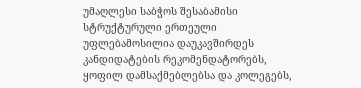უმაღლესი საბჭოს შესაბამისი სტრუქტურული ერთეული უფლებამოსილია დაუკავშირდეს კანდიდატების რეკომენდატორებს, ყოფილ დამსაქმებლებსა და კოლეგებს,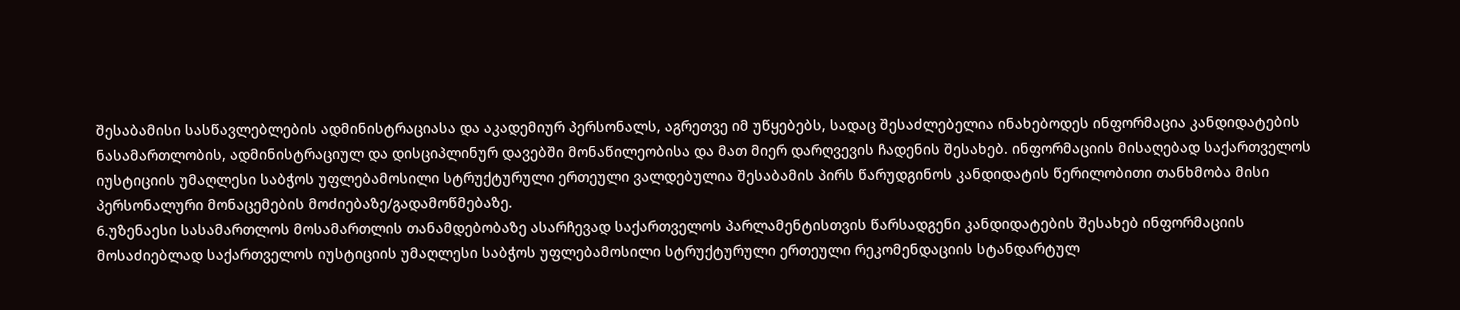შესაბამისი სასწავლებლების ადმინისტრაციასა და აკადემიურ პერსონალს, აგრეთვე იმ უწყებებს, სადაც შესაძლებელია ინახებოდეს ინფორმაცია კანდიდატების ნასამართლობის, ადმინისტრაციულ და დისციპლინურ დავებში მონაწილეობისა და მათ მიერ დარღვევის ჩადენის შესახებ. ინფორმაციის მისაღებად საქართველოს იუსტიციის უმაღლესი საბჭოს უფლებამოსილი სტრუქტურული ერთეული ვალდებულია შესაბამის პირს წარუდგინოს კანდიდატის წერილობითი თანხმობა მისი პერსონალური მონაცემების მოძიებაზე/გადამოწმებაზე.
6.უზენაესი სასამართლოს მოსამართლის თანამდებობაზე ასარჩევად საქართველოს პარლამენტისთვის წარსადგენი კანდიდატების შესახებ ინფორმაციის მოსაძიებლად საქართველოს იუსტიციის უმაღლესი საბჭოს უფლებამოსილი სტრუქტურული ერთეული რეკომენდაციის სტანდარტულ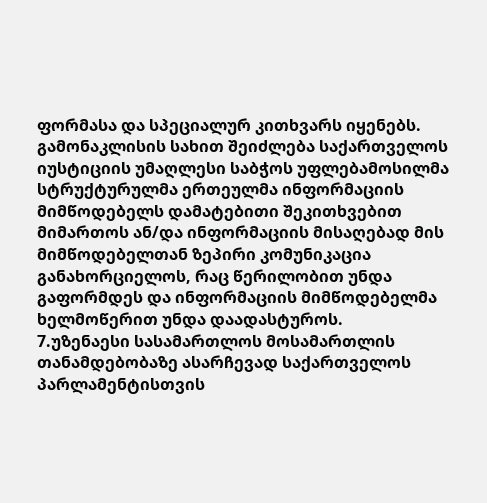ფორმასა და სპეციალურ კითხვარს იყენებს. გამონაკლისის სახით შეიძლება საქართველოს იუსტიციის უმაღლესი საბჭოს უფლებამოსილმა სტრუქტურულმა ერთეულმა ინფორმაციის მიმწოდებელს დამატებითი შეკითხვებით მიმართოს ან/და ინფორმაციის მისაღებად მის მიმწოდებელთან ზეპირი კომუნიკაცია განახორციელოს, რაც წერილობით უნდა გაფორმდეს და ინფორმაციის მიმწოდებელმა ხელმოწერით უნდა დაადასტუროს.
7.უზენაესი სასამართლოს მოსამართლის თანამდებობაზე ასარჩევად საქართველოს პარლამენტისთვის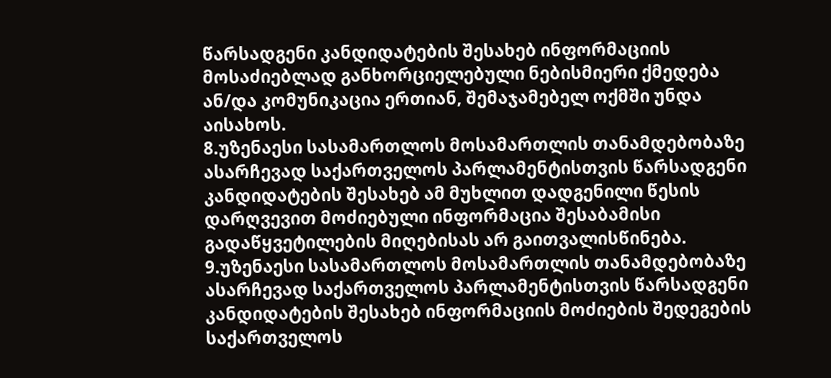წარსადგენი კანდიდატების შესახებ ინფორმაციის მოსაძიებლად განხორციელებული ნებისმიერი ქმედება ან/და კომუნიკაცია ერთიან, შემაჯამებელ ოქმში უნდა აისახოს.
8.უზენაესი სასამართლოს მოსამართლის თანამდებობაზე ასარჩევად საქართველოს პარლამენტისთვის წარსადგენი კანდიდატების შესახებ ამ მუხლით დადგენილი წესის დარღვევით მოძიებული ინფორმაცია შესაბამისი გადაწყვეტილების მიღებისას არ გაითვალისწინება.
9.უზენაესი სასამართლოს მოსამართლის თანამდებობაზე ასარჩევად საქართველოს პარლამენტისთვის წარსადგენი კანდიდატების შესახებ ინფორმაციის მოძიების შედეგების საქართველოს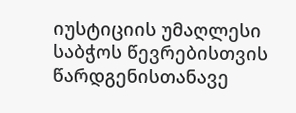იუსტიციის უმაღლესი საბჭოს წევრებისთვის წარდგენისთანავე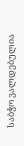საბჭო ვალდებულია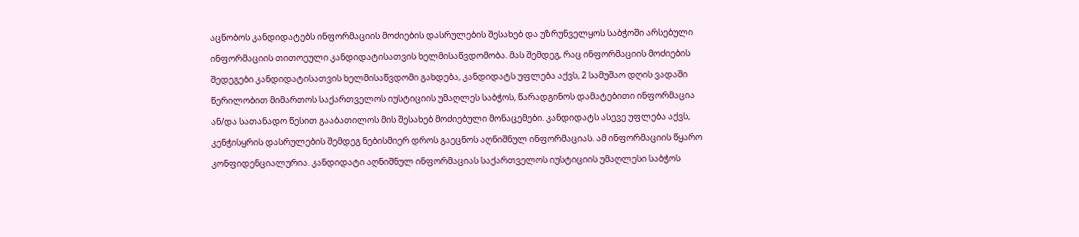აცნობოს კანდიდატებს ინფორმაციის მოძიების დასრულების შესახებ და უზრუნველყოს საბჭოში არსებული ინფორმაციის თითოეული კანდიდატისათვის ხელმისაწვდომობა. მას შემდეგ, რაც ინფორმაციის მოძიების შედეგები კანდიდატისათვის ხელმისაწვდომი გახდება, კანდიდატს უფლება აქვს, 2 სამუშაო დღის ვადაში წერილობით მიმართოს საქართველოს იუსტიციის უმაღლეს საბჭოს, წარადგინოს დამატებითი ინფორმაცია ან/და სათანადო წესით გააბათილოს მის შესახებ მოძიებული მონაცემები. კანდიდატს ასევე უფლება აქვს, კენჭისყრის დასრულების შემდეგ ნებისმიერ დროს გაეცნოს აღნიშნულ ინფორმაციას. ამ ინფორმაციის წყარო კონფიდენციალურია. კანდიდატი აღნიშნულ ინფორმაციას საქართველოს იუსტიციის უმაღლესი საბჭოს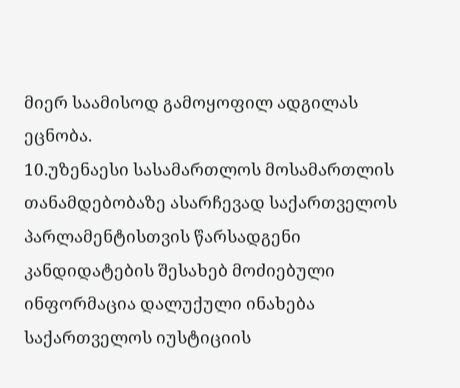მიერ საამისოდ გამოყოფილ ადგილას ეცნობა.
10.უზენაესი სასამართლოს მოსამართლის თანამდებობაზე ასარჩევად საქართველოს პარლამენტისთვის წარსადგენი კანდიდატების შესახებ მოძიებული ინფორმაცია დალუქული ინახება საქართველოს იუსტიციის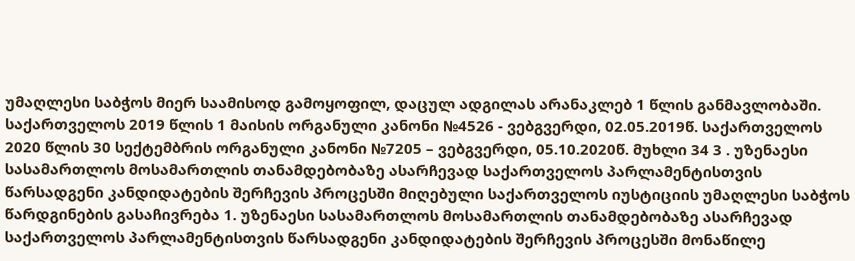უმაღლესი საბჭოს მიერ საამისოდ გამოყოფილ, დაცულ ადგილას არანაკლებ 1 წლის განმავლობაში. საქართველოს 2019 წლის 1 მაისის ორგანული კანონი №4526 - ვებგვერდი, 02.05.2019წ. საქართველოს 2020 წლის 30 სექტემბრის ორგანული კანონი №7205 – ვებგვერდი, 05.10.2020წ. მუხლი 34 3 . უზენაესი სასამართლოს მოსამართლის თანამდებობაზე ასარჩევად საქართველოს პარლამენტისთვის წარსადგენი კანდიდატების შერჩევის პროცესში მიღებული საქართველოს იუსტიციის უმაღლესი საბჭოს წარდგინების გასაჩივრება 1. უზენაესი სასამართლოს მოსამართლის თანამდებობაზე ასარჩევად საქართველოს პარლამენტისთვის წარსადგენი კანდიდატების შერჩევის პროცესში მონაწილე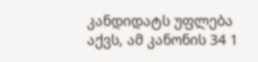კანდიდატს უფლება აქვს, ამ კანონის 34 1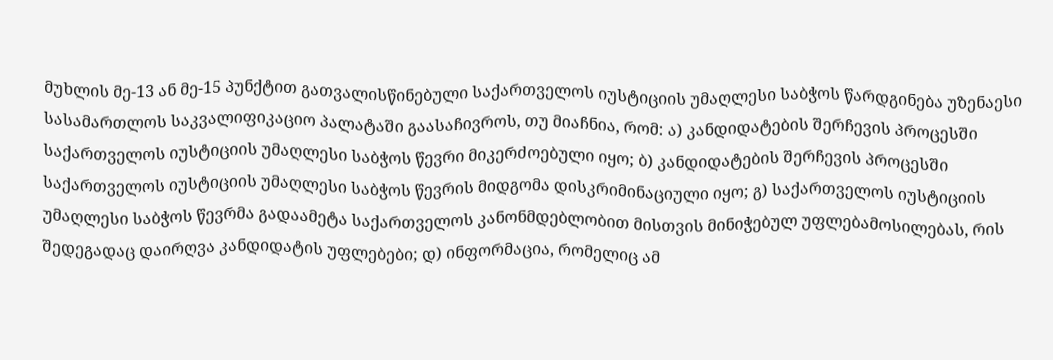მუხლის მე-13 ან მე-15 პუნქტით გათვალისწინებული საქართველოს იუსტიციის უმაღლესი საბჭოს წარდგინება უზენაესი სასამართლოს საკვალიფიკაციო პალატაში გაასაჩივროს, თუ მიაჩნია, რომ: ა) კანდიდატების შერჩევის პროცესში საქართველოს იუსტიციის უმაღლესი საბჭოს წევრი მიკერძოებული იყო; ბ) კანდიდატების შერჩევის პროცესში საქართველოს იუსტიციის უმაღლესი საბჭოს წევრის მიდგომა დისკრიმინაციული იყო; გ) საქართველოს იუსტიციის უმაღლესი საბჭოს წევრმა გადაამეტა საქართველოს კანონმდებლობით მისთვის მინიჭებულ უფლებამოსილებას, რის შედეგადაც დაირღვა კანდიდატის უფლებები; დ) ინფორმაცია, რომელიც ამ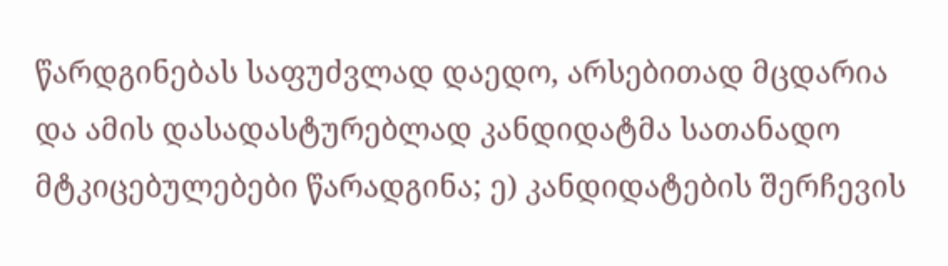წარდგინებას საფუძვლად დაედო, არსებითად მცდარია და ამის დასადასტურებლად კანდიდატმა სათანადო მტკიცებულებები წარადგინა; ე) კანდიდატების შერჩევის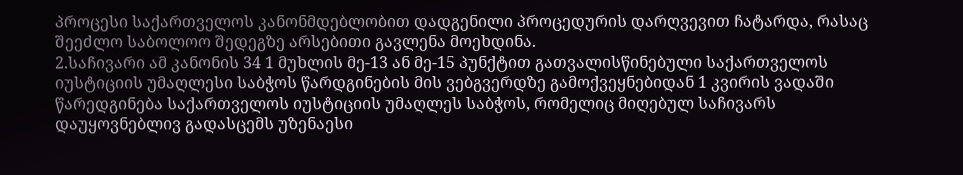პროცესი საქართველოს კანონმდებლობით დადგენილი პროცედურის დარღვევით ჩატარდა, რასაც შეეძლო საბოლოო შედეგზე არსებითი გავლენა მოეხდინა.
2.საჩივარი ამ კანონის 34 1 მუხლის მე-13 ან მე-15 პუნქტით გათვალისწინებული საქართველოს იუსტიციის უმაღლესი საბჭოს წარდგინების მის ვებგვერდზე გამოქვეყნებიდან 1 კვირის ვადაში წარედგინება საქართველოს იუსტიციის უმაღლეს საბჭოს, რომელიც მიღებულ საჩივარს დაუყოვნებლივ გადასცემს უზენაესი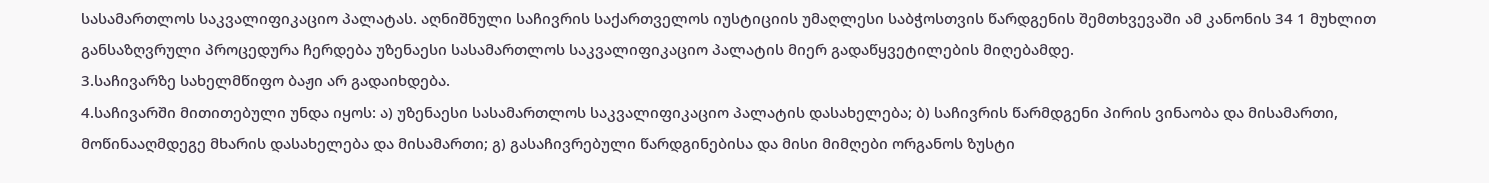სასამართლოს საკვალიფიკაციო პალატას. აღნიშნული საჩივრის საქართველოს იუსტიციის უმაღლესი საბჭოსთვის წარდგენის შემთხვევაში ამ კანონის 34 1 მუხლით განსაზღვრული პროცედურა ჩერდება უზენაესი სასამართლოს საკვალიფიკაციო პალატის მიერ გადაწყვეტილების მიღებამდე.
3.საჩივარზე სახელმწიფო ბაჟი არ გადაიხდება.
4.საჩივარში მითითებული უნდა იყოს: ა) უზენაესი სასამართლოს საკვალიფიკაციო პალატის დასახელება; ბ) საჩივრის წარმდგენი პირის ვინაობა და მისამართი, მოწინააღმდეგე მხარის დასახელება და მისამართი; გ) გასაჩივრებული წარდგინებისა და მისი მიმღები ორგანოს ზუსტი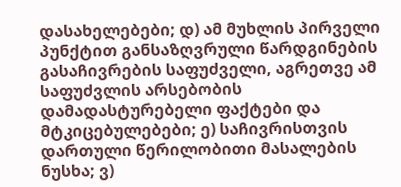დასახელებები; დ) ამ მუხლის პირველი პუნქტით განსაზღვრული წარდგინების გასაჩივრების საფუძველი, აგრეთვე ამ საფუძვლის არსებობის დამადასტურებელი ფაქტები და მტკიცებულებები; ე) საჩივრისთვის დართული წერილობითი მასალების ნუსხა; ვ)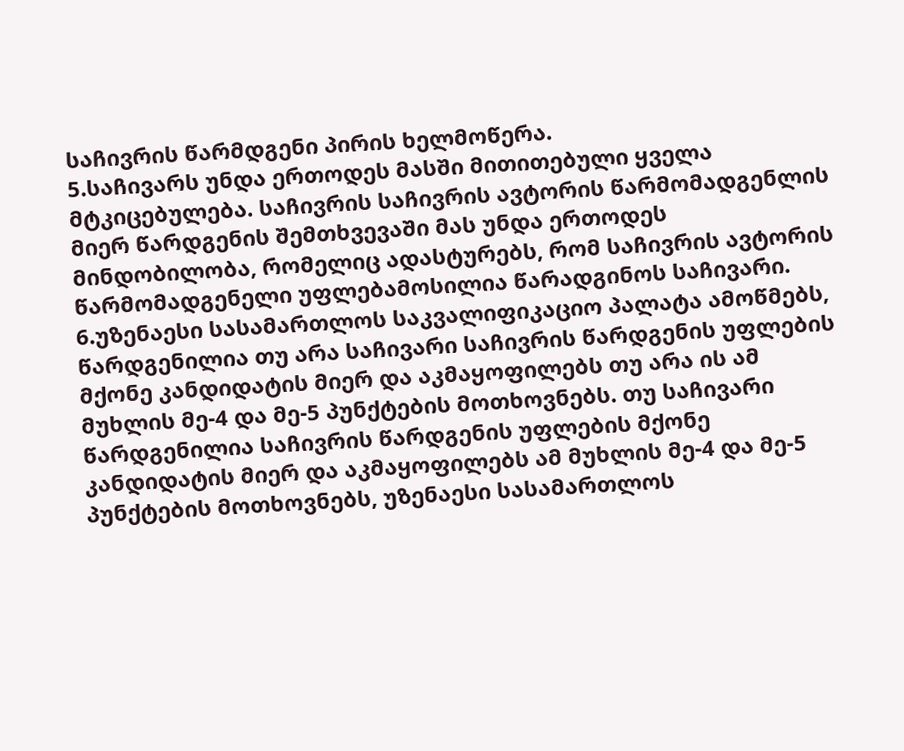საჩივრის წარმდგენი პირის ხელმოწერა.
5.საჩივარს უნდა ერთოდეს მასში მითითებული ყველა მტკიცებულება. საჩივრის საჩივრის ავტორის წარმომადგენლის მიერ წარდგენის შემთხვევაში მას უნდა ერთოდეს მინდობილობა, რომელიც ადასტურებს, რომ საჩივრის ავტორის წარმომადგენელი უფლებამოსილია წარადგინოს საჩივარი.
6.უზენაესი სასამართლოს საკვალიფიკაციო პალატა ამოწმებს, წარდგენილია თუ არა საჩივარი საჩივრის წარდგენის უფლების მქონე კანდიდატის მიერ და აკმაყოფილებს თუ არა ის ამ მუხლის მე-4 და მე-5 პუნქტების მოთხოვნებს. თუ საჩივარი წარდგენილია საჩივრის წარდგენის უფლების მქონე კანდიდატის მიერ და აკმაყოფილებს ამ მუხლის მე-4 და მე-5 პუნქტების მოთხოვნებს, უზენაესი სასამართლოს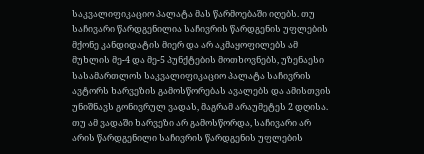საკვალიფიკაციო პალატა მას წარმოებაში იღებს. თუ საჩივარი წარდგენილია საჩივრის წარდგენის უფლების მქონე კანდიდატის მიერ და არ აკმაყოფილებს ამ მუხლის მე-4 და მე-5 პუნქტების მოთხოვნებს, უზენაესი სასამართლოს საკვალიფიკაციო პალატა საჩივრის ავტორს ხარვეზის გამოსწორებას ავალებს და ამისთვის უნიშნავს გონივრულ ვადას, მაგრამ არაუმეტეს 2 დღისა. თუ ამ ვადაში ხარვეზი არ გამოსწორდა, საჩივარი არ არის წარდგენილი საჩივრის წარდგენის უფლების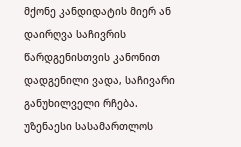მქონე კანდიდატის მიერ ან დაირღვა საჩივრის წარდგენისთვის კანონით დადგენილი ვადა, საჩივარი განუხილველი რჩება. უზენაესი სასამართლოს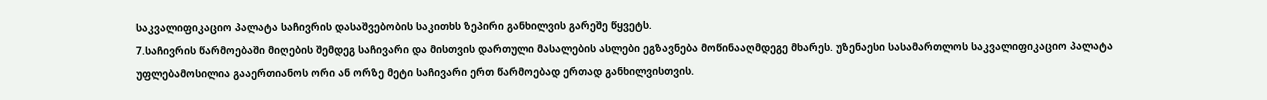საკვალიფიკაციო პალატა საჩივრის დასაშვებობის საკითხს ზეპირი განხილვის გარეშე წყვეტს.
7.საჩივრის წარმოებაში მიღების შემდეგ საჩივარი და მისთვის დართული მასალების ასლები ეგზავნება მოწინააღმდეგე მხარეს. უზენაესი სასამართლოს საკვალიფიკაციო პალატა უფლებამოსილია გააერთიანოს ორი ან ორზე მეტი საჩივარი ერთ წარმოებად ერთად განხილვისთვის.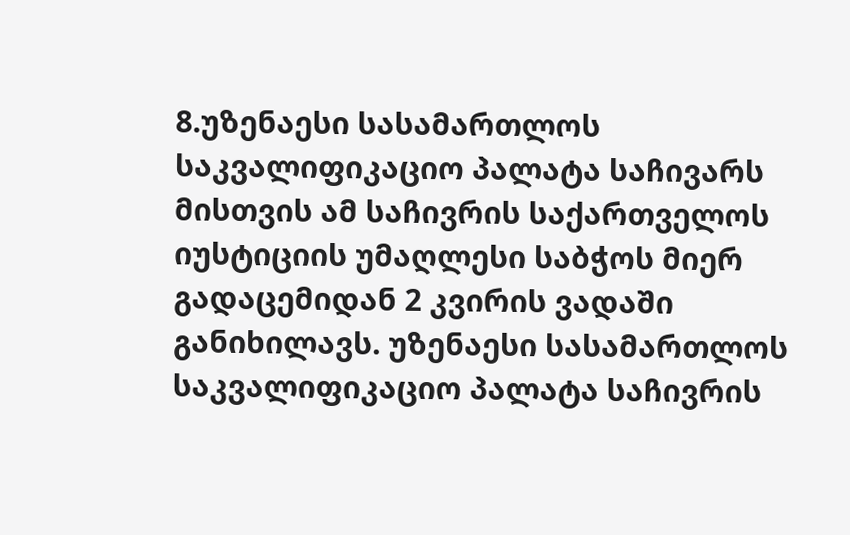8.უზენაესი სასამართლოს საკვალიფიკაციო პალატა საჩივარს მისთვის ამ საჩივრის საქართველოს იუსტიციის უმაღლესი საბჭოს მიერ გადაცემიდან 2 კვირის ვადაში განიხილავს. უზენაესი სასამართლოს საკვალიფიკაციო პალატა საჩივრის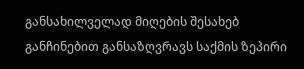განსახილველად მიღების შესახებ განჩინებით განსაზღვრავს საქმის ზეპირი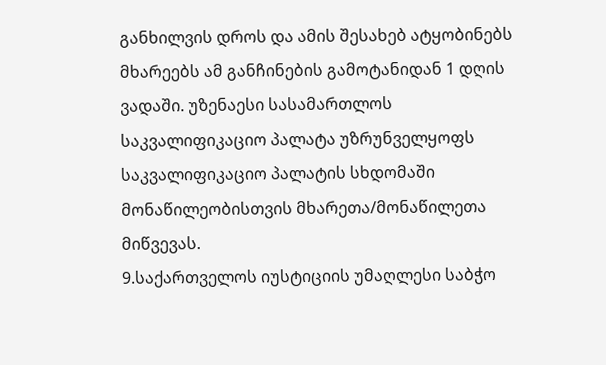განხილვის დროს და ამის შესახებ ატყობინებს მხარეებს ამ განჩინების გამოტანიდან 1 დღის ვადაში. უზენაესი სასამართლოს საკვალიფიკაციო პალატა უზრუნველყოფს საკვალიფიკაციო პალატის სხდომაში მონაწილეობისთვის მხარეთა/მონაწილეთა მიწვევას.
9.საქართველოს იუსტიციის უმაღლესი საბჭო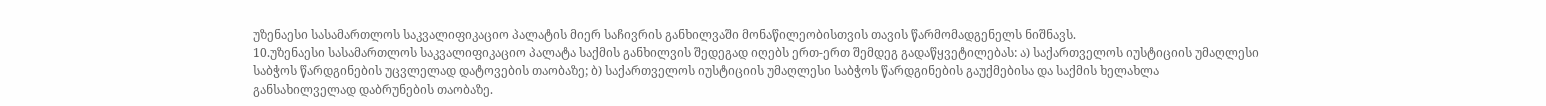უზენაესი სასამართლოს საკვალიფიკაციო პალატის მიერ საჩივრის განხილვაში მონაწილეობისთვის თავის წარმომადგენელს ნიშნავს.
10.უზენაესი სასამართლოს საკვალიფიკაციო პალატა საქმის განხილვის შედეგად იღებს ერთ-ერთ შემდეგ გადაწყვეტილებას: ა) საქართველოს იუსტიციის უმაღლესი საბჭოს წარდგინების უცვლელად დატოვების თაობაზე; ბ) საქართველოს იუსტიციის უმაღლესი საბჭოს წარდგინების გაუქმებისა და საქმის ხელახლა განსახილველად დაბრუნების თაობაზე.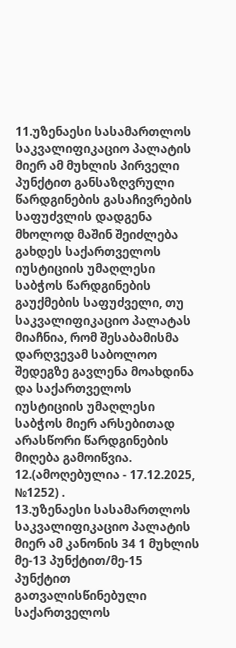11.უზენაესი სასამართლოს საკვალიფიკაციო პალატის მიერ ამ მუხლის პირველი პუნქტით განსაზღვრული წარდგინების გასაჩივრების საფუძვლის დადგენა მხოლოდ მაშინ შეიძლება გახდეს საქართველოს იუსტიციის უმაღლესი საბჭოს წარდგინების გაუქმების საფუძველი, თუ საკვალიფიკაციო პალატას მიაჩნია, რომ შესაბამისმა დარღვევამ საბოლოო შედეგზე გავლენა მოახდინა და საქართველოს იუსტიციის უმაღლესი საბჭოს მიერ არსებითად არასწორი წარდგინების მიღება გამოიწვია.
12.(ამოღებულია - 17.12.2025, №1252) .
13.უზენაესი სასამართლოს საკვალიფიკაციო პალატის მიერ ამ კანონის 34 1 მუხლის მე-13 პუნქტით/მე-15 პუნქტით გათვალისწინებული საქართველოს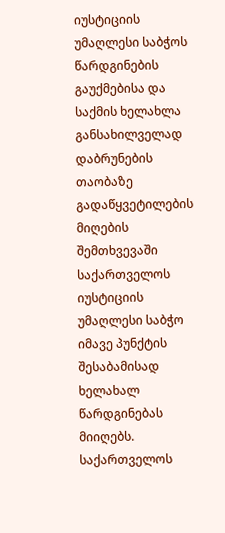იუსტიციის უმაღლესი საბჭოს წარდგინების გაუქმებისა და საქმის ხელახლა განსახილველად დაბრუნების თაობაზე გადაწყვეტილების მიღების შემთხვევაში საქართველოს იუსტიციის უმაღლესი საბჭო იმავე პუნქტის შესაბამისად ხელახალ წარდგინებას მიიღებს. საქართველოს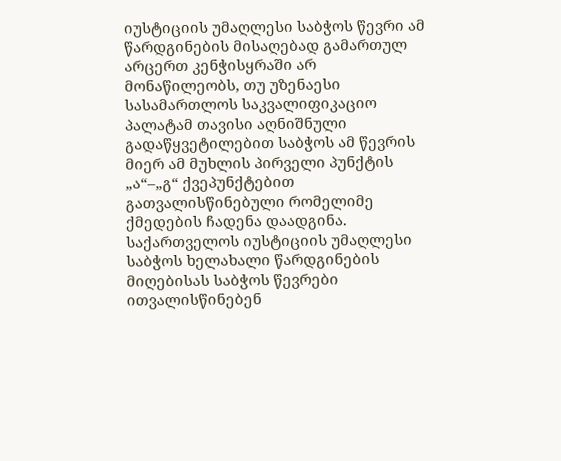იუსტიციის უმაღლესი საბჭოს წევრი ამ წარდგინების მისაღებად გამართულ არცერთ კენჭისყრაში არ მონაწილეობს, თუ უზენაესი სასამართლოს საკვალიფიკაციო პალატამ თავისი აღნიშნული გადაწყვეტილებით საბჭოს ამ წევრის მიერ ამ მუხლის პირველი პუნქტის „ა“–„გ“ ქვეპუნქტებით გათვალისწინებული რომელიმე ქმედების ჩადენა დაადგინა. საქართველოს იუსტიციის უმაღლესი საბჭოს ხელახალი წარდგინების მიღებისას საბჭოს წევრები ითვალისწინებენ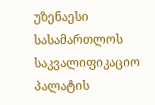უზენაესი სასამართლოს საკვალიფიკაციო პალატის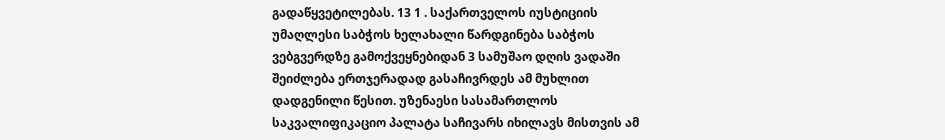გადაწყვეტილებას. 13 1 . საქართველოს იუსტიციის უმაღლესი საბჭოს ხელახალი წარდგინება საბჭოს ვებგვერდზე გამოქვეყნებიდან 3 სამუშაო დღის ვადაში შეიძლება ერთჯერადად გასაჩივრდეს ამ მუხლით დადგენილი წესით. უზენაესი სასამართლოს საკვალიფიკაციო პალატა საჩივარს იხილავს მისთვის ამ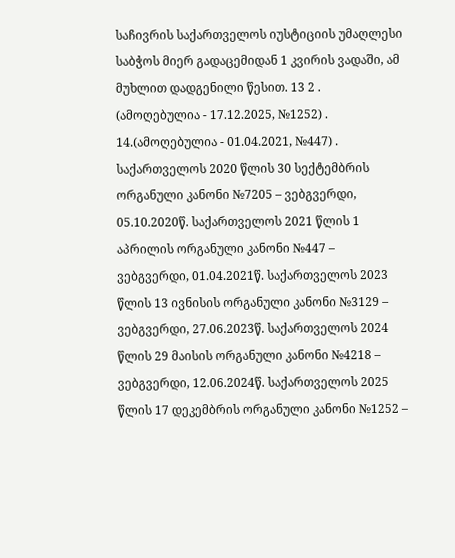საჩივრის საქართველოს იუსტიციის უმაღლესი საბჭოს მიერ გადაცემიდან 1 კვირის ვადაში, ამ მუხლით დადგენილი წესით. 13 2 . (ამოღებულია - 17.12.2025, №1252) .
14.(ამოღებულია - 01.04.2021, №447) . საქართველოს 2020 წლის 30 სექტემბრის ორგანული კანონი №7205 – ვებგვერდი, 05.10.2020წ. საქართველოს 2021 წლის 1 აპრილის ორგანული კანონი №447 – ვებგვერდი, 01.04.2021წ. საქართველოს 2023 წლის 13 ივნისის ორგანული კანონი №3129 – ვებგვერდი, 27.06.2023წ. საქართველოს 2024 წლის 29 მაისის ორგანული კანონი №4218 – ვებგვერდი, 12.06.2024წ. საქართველოს 2025 წლის 17 დეკემბრის ორგანული კანონი №1252 –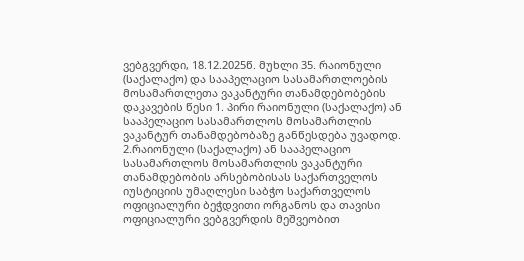ვებგვერდი, 18.12.2025წ. მუხლი 35. რაიონული (საქალაქო) და სააპელაციო სასამართლოების მოსამართლეთა ვაკანტური თანამდებობების დაკავების წესი 1. პირი რაიონული (საქალაქო) ან სააპელაციო სასამართლოს მოსამართლის ვაკანტურ თანამდებობაზე განწესდება უვადოდ.
2.რაიონული (საქალაქო) ან სააპელაციო სასამართლოს მოსამართლის ვაკანტური თანამდებობის არსებობისას საქართველოს იუსტიციის უმაღლესი საბჭო საქართველოს ოფიციალური ბეჭდვითი ორგანოს და თავისი ოფიციალური ვებგვერდის მეშვეობით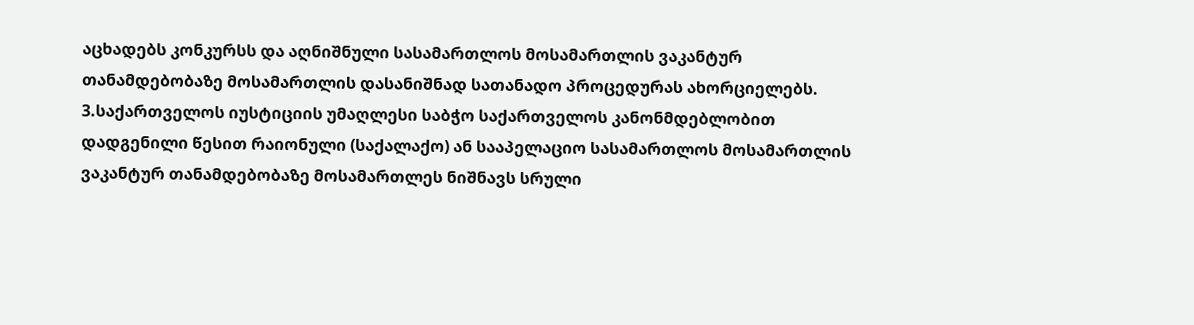აცხადებს კონკურსს და აღნიშნული სასამართლოს მოსამართლის ვაკანტურ თანამდებობაზე მოსამართლის დასანიშნად სათანადო პროცედურას ახორციელებს.
3.საქართველოს იუსტიციის უმაღლესი საბჭო საქართველოს კანონმდებლობით დადგენილი წესით რაიონული (საქალაქო) ან სააპელაციო სასამართლოს მოსამართლის ვაკანტურ თანამდებობაზე მოსამართლეს ნიშნავს სრული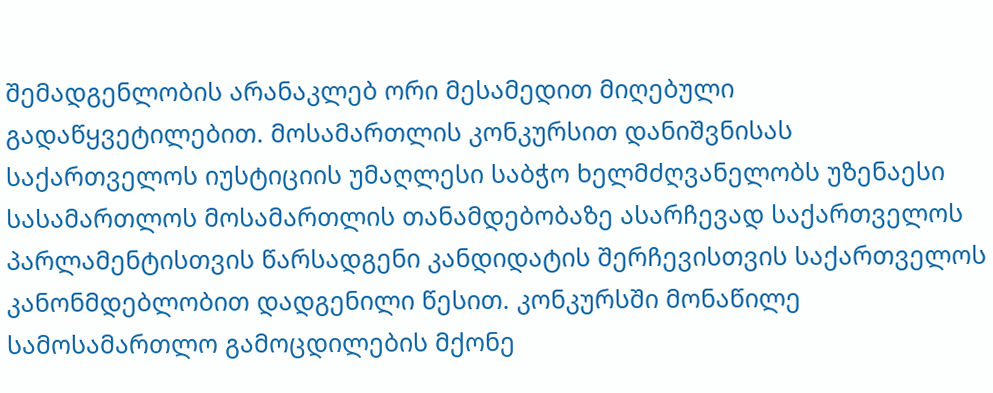შემადგენლობის არანაკლებ ორი მესამედით მიღებული გადაწყვეტილებით. მოსამართლის კონკურსით დანიშვნისას საქართველოს იუსტიციის უმაღლესი საბჭო ხელმძღვანელობს უზენაესი სასამართლოს მოსამართლის თანამდებობაზე ასარჩევად საქართველოს პარლამენტისთვის წარსადგენი კანდიდატის შერჩევისთვის საქართველოს კანონმდებლობით დადგენილი წესით. კონკურსში მონაწილე სამოსამართლო გამოცდილების მქონე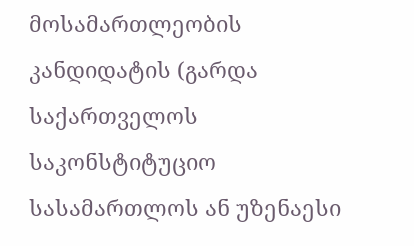მოსამართლეობის კანდიდატის (გარდა საქართველოს საკონსტიტუციო სასამართლოს ან უზენაესი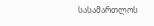სასამართლოს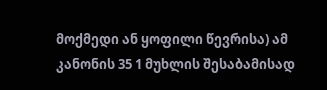მოქმედი ან ყოფილი წევრისა) ამ კანონის 35 1 მუხლის შესაბამისად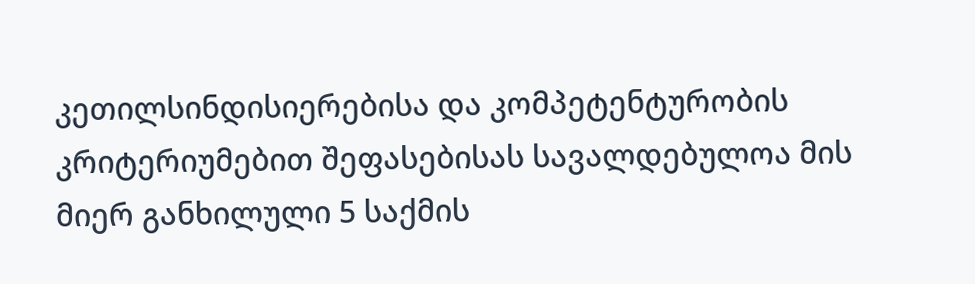კეთილსინდისიერებისა და კომპეტენტურობის კრიტერიუმებით შეფასებისას სავალდებულოა მის მიერ განხილული 5 საქმის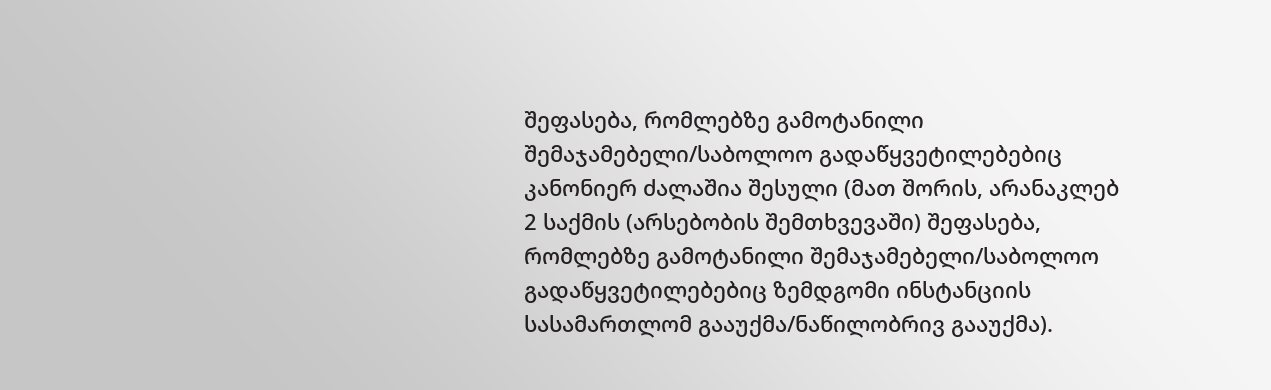შეფასება, რომლებზე გამოტანილი შემაჯამებელი/საბოლოო გადაწყვეტილებებიც კანონიერ ძალაშია შესული (მათ შორის, არანაკლებ 2 საქმის (არსებობის შემთხვევაში) შეფასება, რომლებზე გამოტანილი შემაჯამებელი/საბოლოო გადაწყვეტილებებიც ზემდგომი ინსტანციის სასამართლომ გააუქმა/ნაწილობრივ გააუქმა).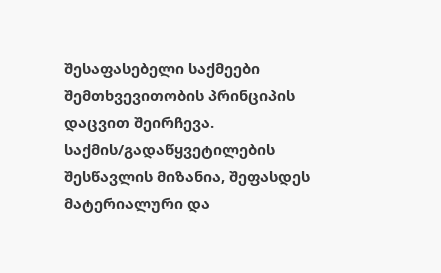შესაფასებელი საქმეები შემთხვევითობის პრინციპის დაცვით შეირჩევა. საქმის/გადაწყვეტილების შესწავლის მიზანია, შეფასდეს მატერიალური და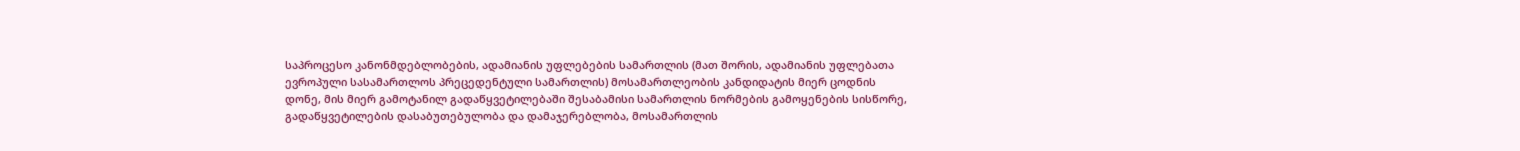საპროცესო კანონმდებლობების, ადამიანის უფლებების სამართლის (მათ შორის, ადამიანის უფლებათა ევროპული სასამართლოს პრეცედენტული სამართლის) მოსამართლეობის კანდიდატის მიერ ცოდნის დონე, მის მიერ გამოტანილ გადაწყვეტილებაში შესაბამისი სამართლის ნორმების გამოყენების სისწორე, გადაწყვეტილების დასაბუთებულობა და დამაჯერებლობა, მოსამართლის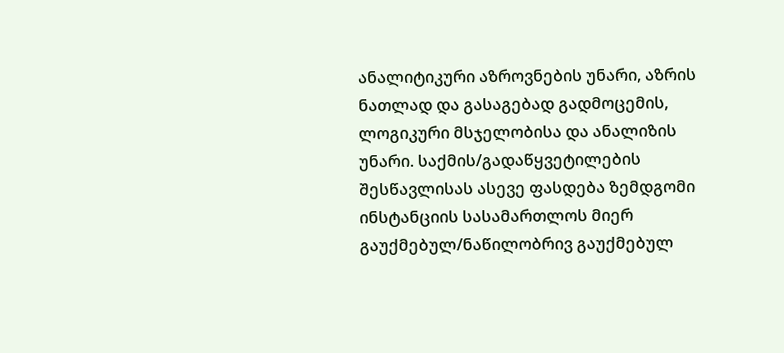ანალიტიკური აზროვნების უნარი, აზრის ნათლად და გასაგებად გადმოცემის, ლოგიკური მსჯელობისა და ანალიზის უნარი. საქმის/გადაწყვეტილების შესწავლისას ასევე ფასდება ზემდგომი ინსტანციის სასამართლოს მიერ გაუქმებულ/ნაწილობრივ გაუქმებულ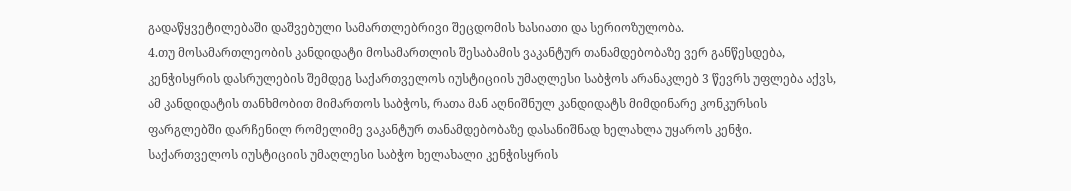გადაწყვეტილებაში დაშვებული სამართლებრივი შეცდომის ხასიათი და სერიოზულობა.
4.თუ მოსამართლეობის კანდიდატი მოსამართლის შესაბამის ვაკანტურ თანამდებობაზე ვერ განწესდება, კენჭისყრის დასრულების შემდეგ საქართველოს იუსტიციის უმაღლესი საბჭოს არანაკლებ 3 წევრს უფლება აქვს, ამ კანდიდატის თანხმობით მიმართოს საბჭოს, რათა მან აღნიშნულ კანდიდატს მიმდინარე კონკურსის ფარგლებში დარჩენილ რომელიმე ვაკანტურ თანამდებობაზე დასანიშნად ხელახლა უყაროს კენჭი. საქართველოს იუსტიციის უმაღლესი საბჭო ხელახალი კენჭისყრის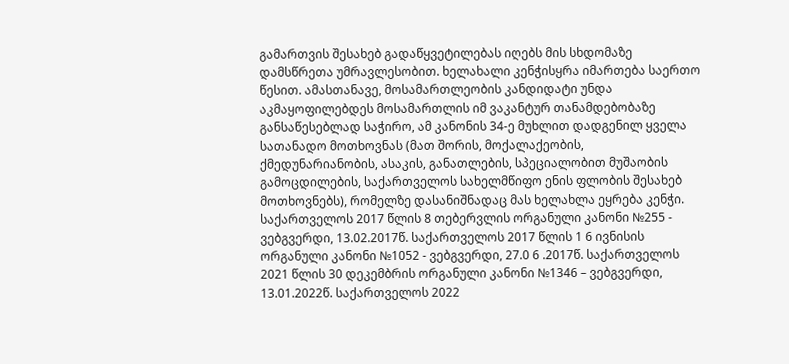გამართვის შესახებ გადაწყვეტილებას იღებს მის სხდომაზე დამსწრეთა უმრავლესობით. ხელახალი კენჭისყრა იმართება საერთო წესით. ამასთანავე, მოსამართლეობის კანდიდატი უნდა აკმაყოფილებდეს მოსამართლის იმ ვაკანტურ თანამდებობაზე განსაწესებლად საჭირო, ამ კანონის 34-ე მუხლით დადგენილ ყველა სათანადო მოთხოვნას (მათ შორის, მოქალაქეობის, ქმედუნარიანობის, ასაკის, განათლების, სპეციალობით მუშაობის გამოცდილების, საქართველოს სახელმწიფო ენის ფლობის შესახებ მოთხოვნებს), რომელზე დასანიშნადაც მას ხელახლა ეყრება კენჭი. საქართველოს 2017 წლის 8 თებერვლის ორგანული კანონი №255 - ვებგვერდი, 13.02.2017წ. საქართველოს 2017 წლის 1 6 ივნისის ორგანული კანონი №1052 - ვებგვერდი, 27.0 6 .2017წ. საქართველოს 2021 წლის 30 დეკემბრის ორგანული კანონი №1346 – ვებგვერდი, 13.01.2022წ. საქართველოს 2022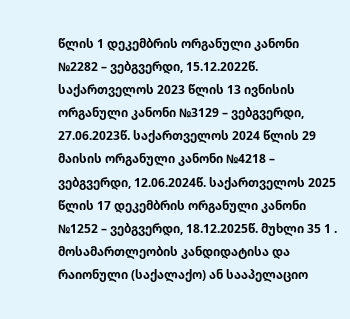წლის 1 დეკემბრის ორგანული კანონი №2282 – ვებგვერდი, 15.12.2022წ. საქართველოს 2023 წლის 13 ივნისის ორგანული კანონი №3129 – ვებგვერდი, 27.06.2023წ. საქართველოს 2024 წლის 29 მაისის ორგანული კანონი №4218 – ვებგვერდი, 12.06.2024წ. საქართველოს 2025 წლის 17 დეკემბრის ორგანული კანონი №1252 – ვებგვერდი, 18.12.2025წ. მუხლი 35 1 . მოსამართლეობის კანდიდატისა და რაიონული (საქალაქო) ან სააპელაციო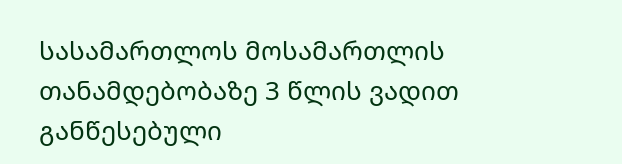სასამართლოს მოსამართლის თანამდებობაზე 3 წლის ვადით განწესებული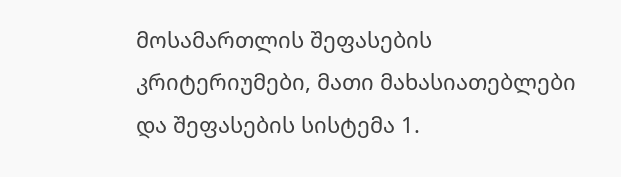მოსამართლის შეფასების კრიტერიუმები, მათი მახასიათებლები და შეფასების სისტემა 1.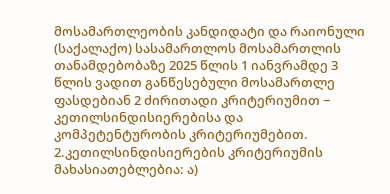მოსამართლეობის კანდიდატი და რაიონული (საქალაქო) სასამართლოს მოსამართლის თანამდებობაზე 2025 წლის 1 იანვრამდე 3 წლის ვადით განწესებული მოსამართლე ფასდებიან 2 ძირითადი კრიტერიუმით − კეთილსინდისიერებისა და კომპეტენტურობის კრიტერიუმებით.
2.კეთილსინდისიერების კრიტერიუმის მახასიათებლებია: ა)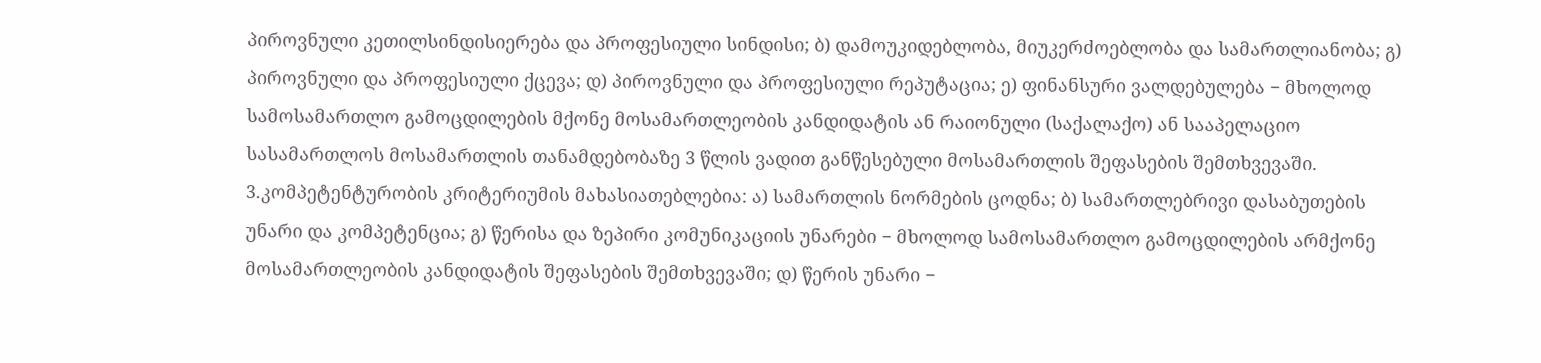პიროვნული კეთილსინდისიერება და პროფესიული სინდისი; ბ) დამოუკიდებლობა, მიუკერძოებლობა და სამართლიანობა; გ) პიროვნული და პროფესიული ქცევა; დ) პიროვნული და პროფესიული რეპუტაცია; ე) ფინანსური ვალდებულება − მხოლოდ სამოსამართლო გამოცდილების მქონე მოსამართლეობის კანდიდატის ან რაიონული (საქალაქო) ან სააპელაციო სასამართლოს მოსამართლის თანამდებობაზე 3 წლის ვადით განწესებული მოსამართლის შეფასების შემთხვევაში.
3.კომპეტენტურობის კრიტერიუმის მახასიათებლებია: ა) სამართლის ნორმების ცოდნა; ბ) სამართლებრივი დასაბუთების უნარი და კომპეტენცია; გ) წერისა და ზეპირი კომუნიკაციის უნარები − მხოლოდ სამოსამართლო გამოცდილების არმქონე მოსამართლეობის კანდიდატის შეფასების შემთხვევაში; დ) წერის უნარი −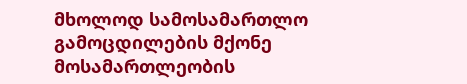მხოლოდ სამოსამართლო გამოცდილების მქონე მოსამართლეობის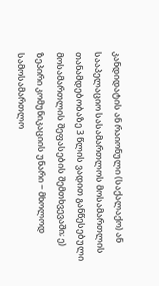კანდიდატის ან რაიონული (საქალაქო) ან სააპელაციო სასამართლოს მოსამართლის თანამდებობაზე 3 წლის ვადით განწესებული მოსამართლის შეფასების შემთხვევაში; ე) ზეპირი კომუნიკაციის უნარი − მხოლოდ სამოსამართლო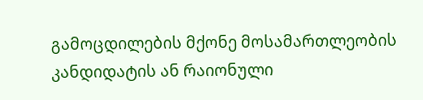გამოცდილების მქონე მოსამართლეობის კანდიდატის ან რაიონული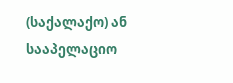(საქალაქო) ან სააპელაციო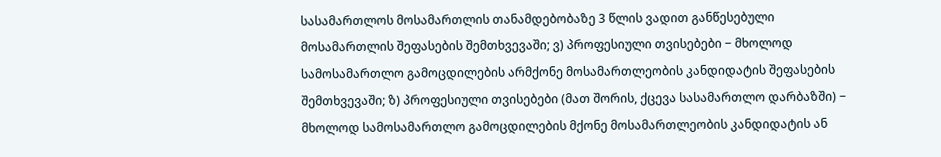სასამართლოს მოსამართლის თანამდებობაზე 3 წლის ვადით განწესებული მოსამართლის შეფასების შემთხვევაში; ვ) პროფესიული თვისებები − მხოლოდ სამოსამართლო გამოცდილების არმქონე მოსამართლეობის კანდიდატის შეფასების შემთხვევაში; ზ) პროფესიული თვისებები (მათ შორის, ქცევა სასამართლო დარბაზში) − მხოლოდ სამოსამართლო გამოცდილების მქონე მოსამართლეობის კანდიდატის ან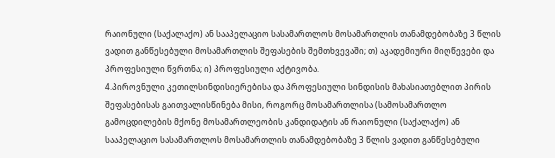რაიონული (საქალაქო) ან სააპელაციო სასამართლოს მოსამართლის თანამდებობაზე 3 წლის ვადით განწესებული მოსამართლის შეფასების შემთხვევაში; თ) აკადემიური მიღწევები და პროფესიული წვრთნა; ი) პროფესიული აქტივობა.
4.პიროვნული კეთილსინდისიერებისა და პროფესიული სინდისის მახასიათებლით პირის შეფასებისას გაითვალისწინება მისი, როგორც მოსამართლისა (სამოსამართლო გამოცდილების მქონე მოსამართლეობის კანდიდატის ან რაიონული (საქალაქო) ან სააპელაციო სასამართლოს მოსამართლის თანამდებობაზე 3 წლის ვადით განწესებული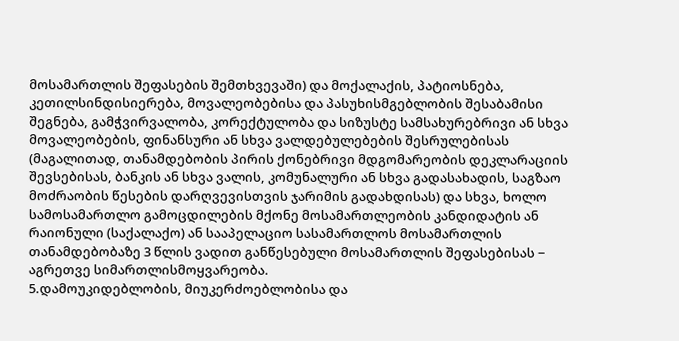მოსამართლის შეფასების შემთხვევაში) და მოქალაქის, პატიოსნება, კეთილსინდისიერება, მოვალეობებისა და პასუხისმგებლობის შესაბამისი შეგნება, გამჭვირვალობა, კორექტულობა და სიზუსტე სამსახურებრივი ან სხვა მოვალეობების, ფინანსური ან სხვა ვალდებულებების შესრულებისას (მაგალითად, თანამდებობის პირის ქონებრივი მდგომარეობის დეკლარაციის შევსებისას, ბანკის ან სხვა ვალის, კომუნალური ან სხვა გადასახადის, საგზაო მოძრაობის წესების დარღვევისთვის ჯარიმის გადახდისას) და სხვა, ხოლო სამოსამართლო გამოცდილების მქონე მოსამართლეობის კანდიდატის ან რაიონული (საქალაქო) ან სააპელაციო სასამართლოს მოსამართლის თანამდებობაზე 3 წლის ვადით განწესებული მოსამართლის შეფასებისას − აგრეთვე სიმართლისმოყვარეობა.
5.დამოუკიდებლობის, მიუკერძოებლობისა და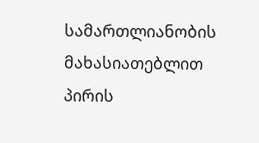სამართლიანობის მახასიათებლით პირის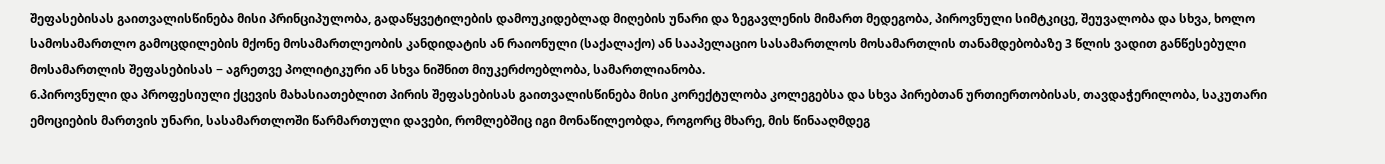შეფასებისას გაითვალისწინება მისი პრინციპულობა, გადაწყვეტილების დამოუკიდებლად მიღების უნარი და ზეგავლენის მიმართ მედეგობა, პიროვნული სიმტკიცე, შეუვალობა და სხვა, ხოლო სამოსამართლო გამოცდილების მქონე მოსამართლეობის კანდიდატის ან რაიონული (საქალაქო) ან სააპელაციო სასამართლოს მოსამართლის თანამდებობაზე 3 წლის ვადით განწესებული მოსამართლის შეფასებისას − აგრეთვე პოლიტიკური ან სხვა ნიშნით მიუკერძოებლობა, სამართლიანობა.
6.პიროვნული და პროფესიული ქცევის მახასიათებლით პირის შეფასებისას გაითვალისწინება მისი კორექტულობა კოლეგებსა და სხვა პირებთან ურთიერთობისას, თავდაჭერილობა, საკუთარი ემოციების მართვის უნარი, სასამართლოში წარმართული დავები, რომლებშიც იგი მონაწილეობდა, როგორც მხარე, მის წინააღმდეგ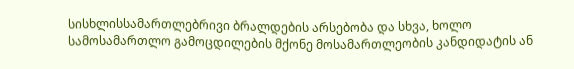სისხლისსამართლებრივი ბრალდების არსებობა და სხვა, ხოლო სამოსამართლო გამოცდილების მქონე მოსამართლეობის კანდიდატის ან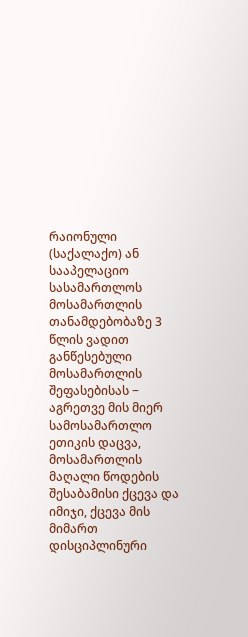რაიონული (საქალაქო) ან სააპელაციო სასამართლოს მოსამართლის თანამდებობაზე 3 წლის ვადით განწესებული მოსამართლის შეფასებისას − აგრეთვე მის მიერ სამოსამართლო ეთიკის დაცვა, მოსამართლის მაღალი წოდების შესაბამისი ქცევა და იმიჯი, ქცევა მის მიმართ დისციპლინური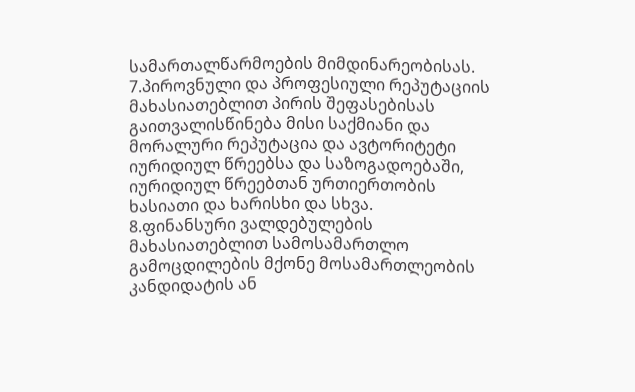სამართალწარმოების მიმდინარეობისას.
7.პიროვნული და პროფესიული რეპუტაციის მახასიათებლით პირის შეფასებისას გაითვალისწინება მისი საქმიანი და მორალური რეპუტაცია და ავტორიტეტი იურიდიულ წრეებსა და საზოგადოებაში, იურიდიულ წრეებთან ურთიერთობის ხასიათი და ხარისხი და სხვა.
8.ფინანსური ვალდებულების მახასიათებლით სამოსამართლო გამოცდილების მქონე მოსამართლეობის კანდიდატის ან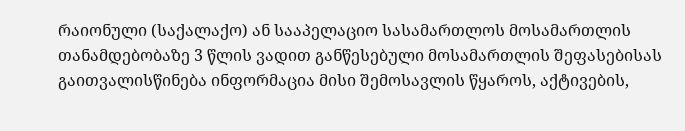რაიონული (საქალაქო) ან სააპელაციო სასამართლოს მოსამართლის თანამდებობაზე 3 წლის ვადით განწესებული მოსამართლის შეფასებისას გაითვალისწინება ინფორმაცია მისი შემოსავლის წყაროს, აქტივების,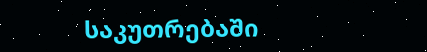საკუთრებაში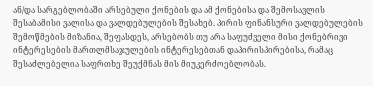ან/და სარგებლობაში არსებული ქონების და ამ ქონებისა და შემოსავლის შესაბამისი ვალისა და ვალდებულების შესახებ. პირის ფინანსური ვალდებულების შემოწმების მიზანია, შეფასდეს, არსებობს თუ არა საფუძველი მისი ქონებრივი ინტერესების მართლმსაჯულების ინტერესებთან დაპირისპირებისა, რამაც შესაძლებელია საფრთხე შეუქმნას მის მიუკერძოებლობას.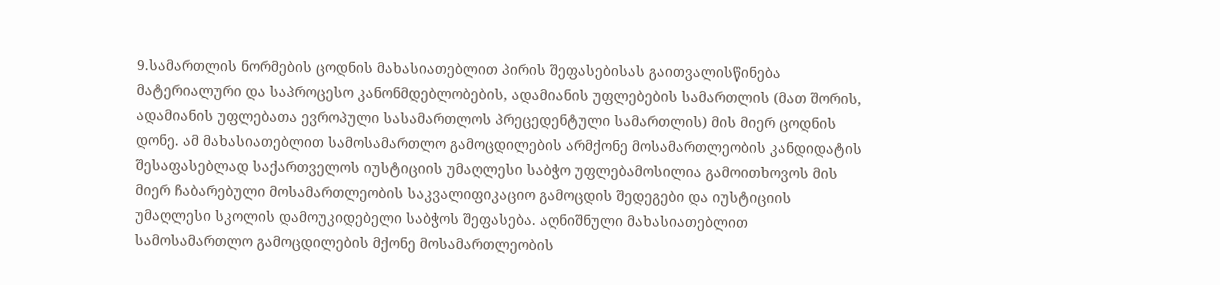9.სამართლის ნორმების ცოდნის მახასიათებლით პირის შეფასებისას გაითვალისწინება მატერიალური და საპროცესო კანონმდებლობების, ადამიანის უფლებების სამართლის (მათ შორის, ადამიანის უფლებათა ევროპული სასამართლოს პრეცედენტული სამართლის) მის მიერ ცოდნის დონე. ამ მახასიათებლით სამოსამართლო გამოცდილების არმქონე მოსამართლეობის კანდიდატის შესაფასებლად საქართველოს იუსტიციის უმაღლესი საბჭო უფლებამოსილია გამოითხოვოს მის მიერ ჩაბარებული მოსამართლეობის საკვალიფიკაციო გამოცდის შედეგები და იუსტიციის უმაღლესი სკოლის დამოუკიდებელი საბჭოს შეფასება. აღნიშნული მახასიათებლით სამოსამართლო გამოცდილების მქონე მოსამართლეობის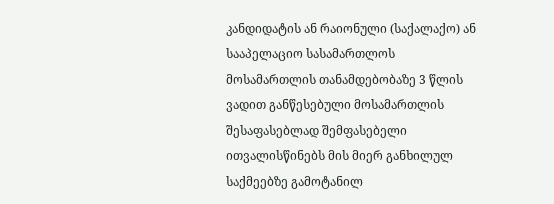კანდიდატის ან რაიონული (საქალაქო) ან სააპელაციო სასამართლოს მოსამართლის თანამდებობაზე 3 წლის ვადით განწესებული მოსამართლის შესაფასებლად შემფასებელი ითვალისწინებს მის მიერ განხილულ საქმეებზე გამოტანილ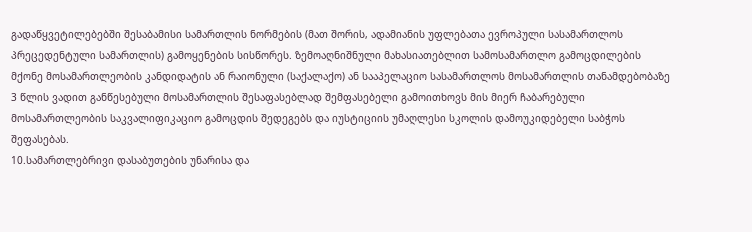გადაწყვეტილებებში შესაბამისი სამართლის ნორმების (მათ შორის, ადამიანის უფლებათა ევროპული სასამართლოს პრეცედენტული სამართლის) გამოყენების სისწორეს. ზემოაღნიშნული მახასიათებლით სამოსამართლო გამოცდილების მქონე მოსამართლეობის კანდიდატის ან რაიონული (საქალაქო) ან სააპელაციო სასამართლოს მოსამართლის თანამდებობაზე 3 წლის ვადით განწესებული მოსამართლის შესაფასებლად შემფასებელი გამოითხოვს მის მიერ ჩაბარებული მოსამართლეობის საკვალიფიკაციო გამოცდის შედეგებს და იუსტიციის უმაღლესი სკოლის დამოუკიდებელი საბჭოს შეფასებას.
10.სამართლებრივი დასაბუთების უნარისა და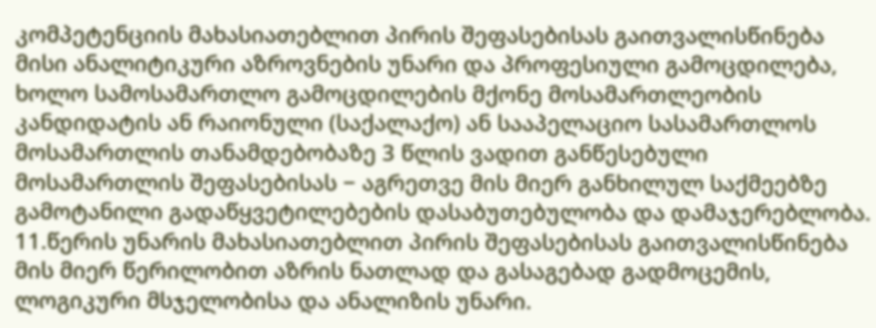კომპეტენციის მახასიათებლით პირის შეფასებისას გაითვალისწინება მისი ანალიტიკური აზროვნების უნარი და პროფესიული გამოცდილება, ხოლო სამოსამართლო გამოცდილების მქონე მოსამართლეობის კანდიდატის ან რაიონული (საქალაქო) ან სააპელაციო სასამართლოს მოსამართლის თანამდებობაზე 3 წლის ვადით განწესებული მოსამართლის შეფასებისას − აგრეთვე მის მიერ განხილულ საქმეებზე გამოტანილი გადაწყვეტილებების დასაბუთებულობა და დამაჯერებლობა.
11.წერის უნარის მახასიათებლით პირის შეფასებისას გაითვალისწინება მის მიერ წერილობით აზრის ნათლად და გასაგებად გადმოცემის, ლოგიკური მსჯელობისა და ანალიზის უნარი.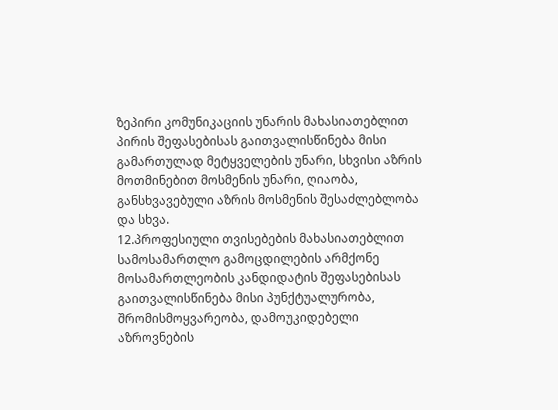ზეპირი კომუნიკაციის უნარის მახასიათებლით პირის შეფასებისას გაითვალისწინება მისი გამართულად მეტყველების უნარი, სხვისი აზრის მოთმინებით მოსმენის უნარი, ღიაობა, განსხვავებული აზრის მოსმენის შესაძლებლობა და სხვა.
12.პროფესიული თვისებების მახასიათებლით სამოსამართლო გამოცდილების არმქონე მოსამართლეობის კანდიდატის შეფასებისას გაითვალისწინება მისი პუნქტუალურობა, შრომისმოყვარეობა, დამოუკიდებელი აზროვნების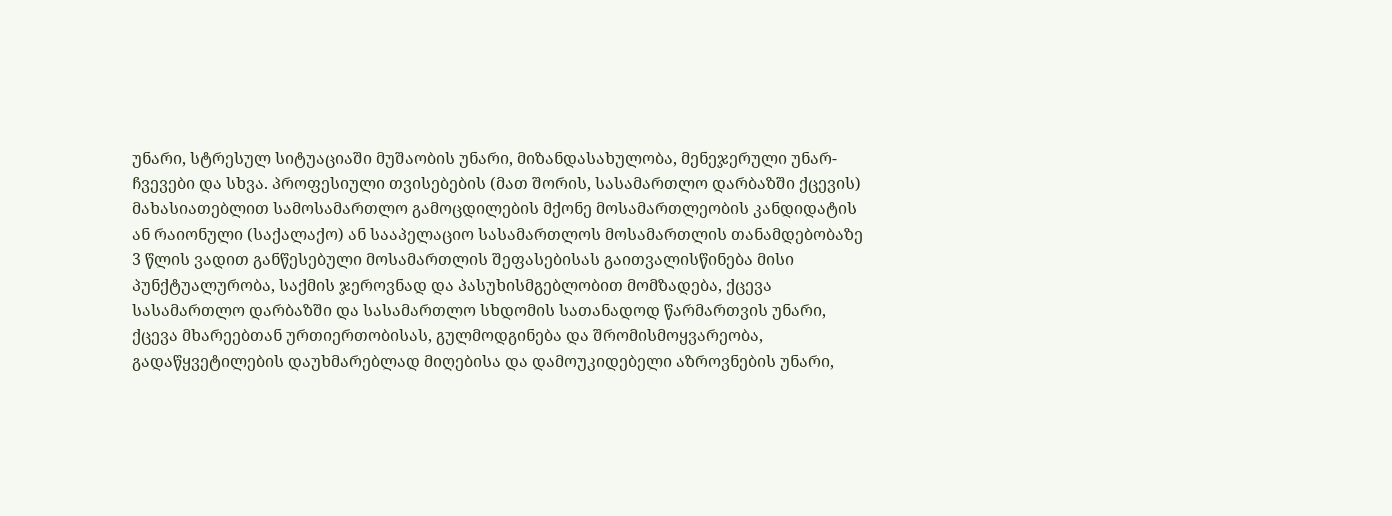უნარი, სტრესულ სიტუაციაში მუშაობის უნარი, მიზანდასახულობა, მენეჯერული უნარ-ჩვევები და სხვა. პროფესიული თვისებების (მათ შორის, სასამართლო დარბაზში ქცევის) მახასიათებლით სამოსამართლო გამოცდილების მქონე მოსამართლეობის კანდიდატის ან რაიონული (საქალაქო) ან სააპელაციო სასამართლოს მოსამართლის თანამდებობაზე 3 წლის ვადით განწესებული მოსამართლის შეფასებისას გაითვალისწინება მისი პუნქტუალურობა, საქმის ჯეროვნად და პასუხისმგებლობით მომზადება, ქცევა სასამართლო დარბაზში და სასამართლო სხდომის სათანადოდ წარმართვის უნარი, ქცევა მხარეებთან ურთიერთობისას, გულმოდგინება და შრომისმოყვარეობა, გადაწყვეტილების დაუხმარებლად მიღებისა და დამოუკიდებელი აზროვნების უნარი,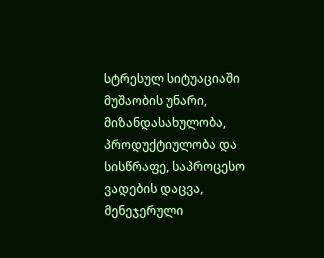სტრესულ სიტუაციაში მუშაობის უნარი, მიზანდასახულობა, პროდუქტიულობა და სისწრაფე, საპროცესო ვადების დაცვა, მენეჯერული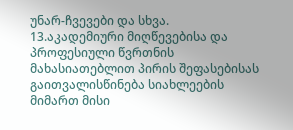უნარ-ჩვევები და სხვა.
13.აკადემიური მიღწევებისა და პროფესიული წვრთნის მახასიათებლით პირის შეფასებისას გაითვალისწინება სიახლეების მიმართ მისი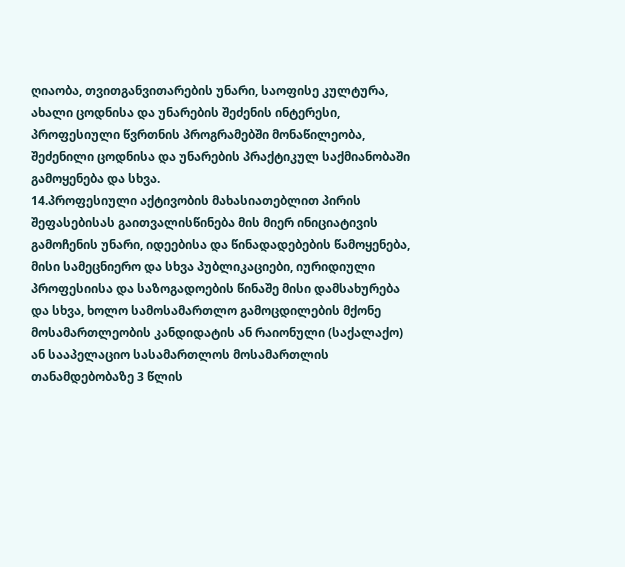ღიაობა, თვითგანვითარების უნარი, საოფისე კულტურა, ახალი ცოდნისა და უნარების შეძენის ინტერესი, პროფესიული წვრთნის პროგრამებში მონაწილეობა, შეძენილი ცოდნისა და უნარების პრაქტიკულ საქმიანობაში გამოყენება და სხვა.
14.პროფესიული აქტივობის მახასიათებლით პირის შეფასებისას გაითვალისწინება მის მიერ ინიციატივის გამოჩენის უნარი, იდეებისა და წინადადებების წამოყენება, მისი სამეცნიერო და სხვა პუბლიკაციები, იურიდიული პროფესიისა და საზოგადოების წინაშე მისი დამსახურება და სხვა, ხოლო სამოსამართლო გამოცდილების მქონე მოსამართლეობის კანდიდატის ან რაიონული (საქალაქო) ან სააპელაციო სასამართლოს მოსამართლის თანამდებობაზე 3 წლის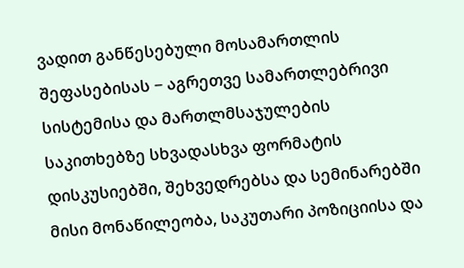ვადით განწესებული მოსამართლის შეფასებისას − აგრეთვე სამართლებრივი სისტემისა და მართლმსაჯულების საკითხებზე სხვადასხვა ფორმატის დისკუსიებში, შეხვედრებსა და სემინარებში მისი მონაწილეობა, საკუთარი პოზიციისა და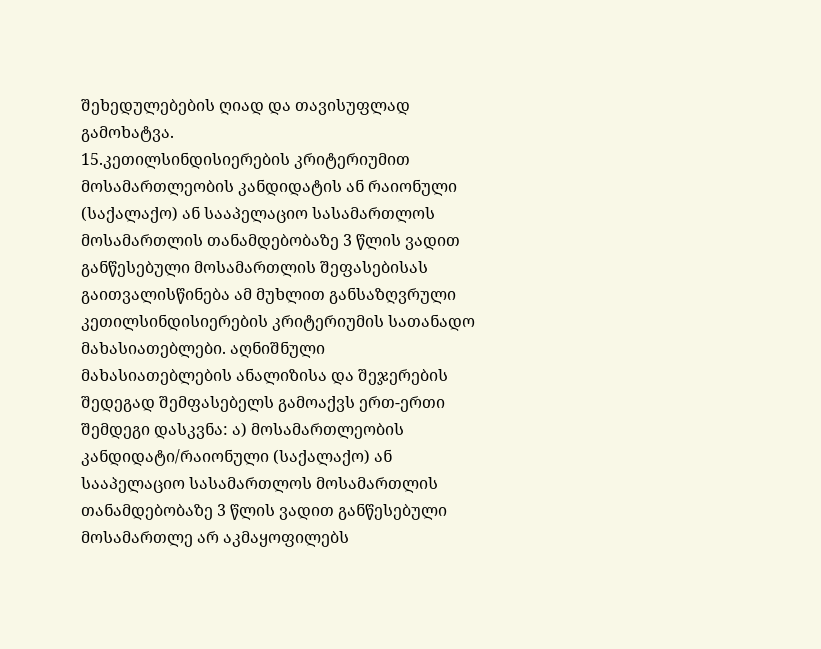შეხედულებების ღიად და თავისუფლად გამოხატვა.
15.კეთილსინდისიერების კრიტერიუმით მოსამართლეობის კანდიდატის ან რაიონული (საქალაქო) ან სააპელაციო სასამართლოს მოსამართლის თანამდებობაზე 3 წლის ვადით განწესებული მოსამართლის შეფასებისას გაითვალისწინება ამ მუხლით განსაზღვრული კეთილსინდისიერების კრიტერიუმის სათანადო მახასიათებლები. აღნიშნული მახასიათებლების ანალიზისა და შეჯერების შედეგად შემფასებელს გამოაქვს ერთ-ერთი შემდეგი დასკვნა: ა) მოსამართლეობის კანდიდატი/რაიონული (საქალაქო) ან სააპელაციო სასამართლოს მოსამართლის თანამდებობაზე 3 წლის ვადით განწესებული მოსამართლე არ აკმაყოფილებს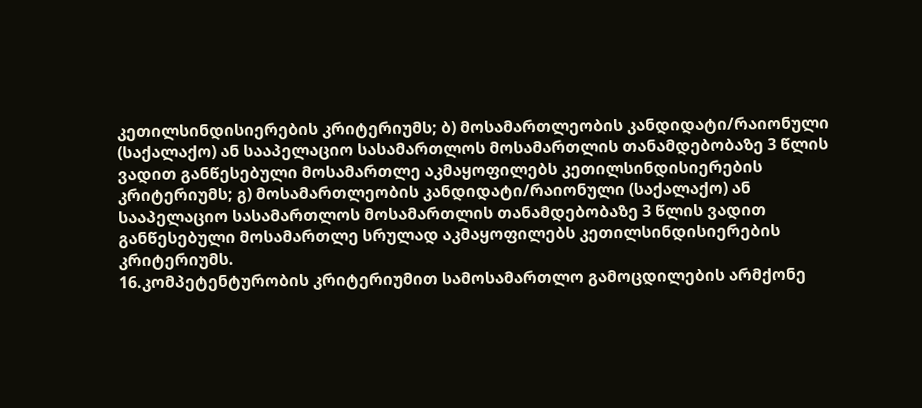კეთილსინდისიერების კრიტერიუმს; ბ) მოსამართლეობის კანდიდატი/რაიონული (საქალაქო) ან სააპელაციო სასამართლოს მოსამართლის თანამდებობაზე 3 წლის ვადით განწესებული მოსამართლე აკმაყოფილებს კეთილსინდისიერების კრიტერიუმს; გ) მოსამართლეობის კანდიდატი/რაიონული (საქალაქო) ან სააპელაციო სასამართლოს მოსამართლის თანამდებობაზე 3 წლის ვადით განწესებული მოსამართლე სრულად აკმაყოფილებს კეთილსინდისიერების კრიტერიუმს.
16.კომპეტენტურობის კრიტერიუმით სამოსამართლო გამოცდილების არმქონე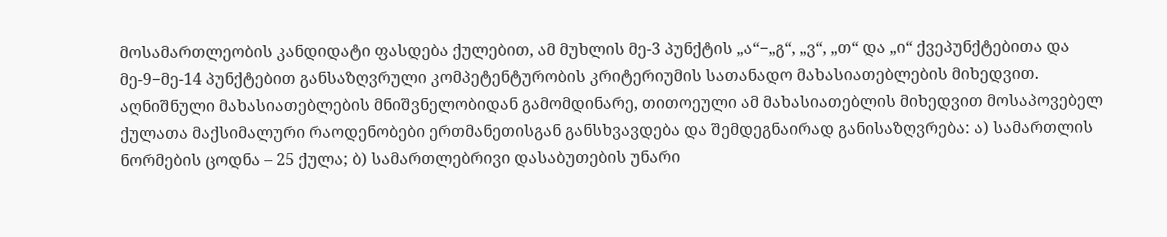მოსამართლეობის კანდიდატი ფასდება ქულებით, ამ მუხლის მე-3 პუნქტის „ა“−„გ“, „ვ“, „თ“ და „ი“ ქვეპუნქტებითა და მე-9−მე-14 პუნქტებით განსაზღვრული კომპეტენტურობის კრიტერიუმის სათანადო მახასიათებლების მიხედვით. აღნიშნული მახასიათებლების მნიშვნელობიდან გამომდინარე, თითოეული ამ მახასიათებლის მიხედვით მოსაპოვებელ ქულათა მაქსიმალური რაოდენობები ერთმანეთისგან განსხვავდება და შემდეგნაირად განისაზღვრება: ა) სამართლის ნორმების ცოდნა – 25 ქულა; ბ) სამართლებრივი დასაბუთების უნარი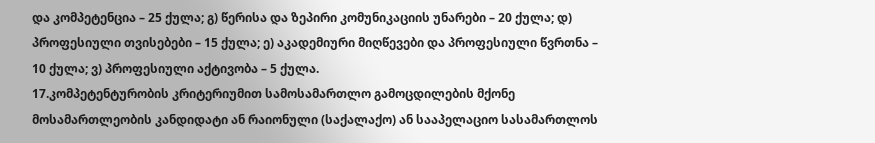და კომპეტენცია – 25 ქულა; გ) წერისა და ზეპირი კომუნიკაციის უნარები – 20 ქულა; დ) პროფესიული თვისებები – 15 ქულა; ე) აკადემიური მიღწევები და პროფესიული წვრთნა – 10 ქულა; ვ) პროფესიული აქტივობა – 5 ქულა.
17.კომპეტენტურობის კრიტერიუმით სამოსამართლო გამოცდილების მქონე მოსამართლეობის კანდიდატი ან რაიონული (საქალაქო) ან სააპელაციო სასამართლოს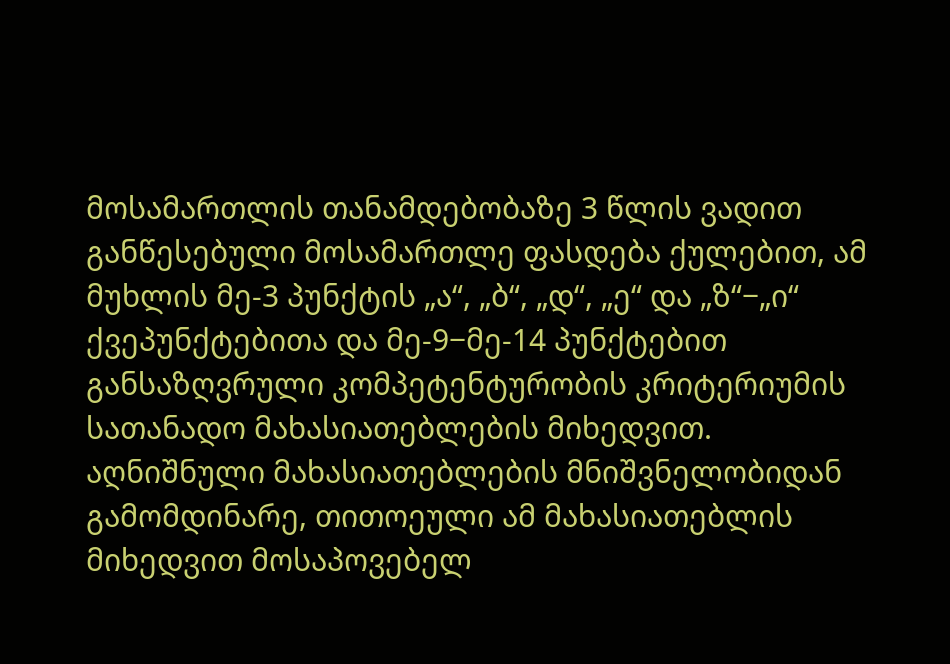მოსამართლის თანამდებობაზე 3 წლის ვადით განწესებული მოსამართლე ფასდება ქულებით, ამ მუხლის მე-3 პუნქტის „ა“, „ბ“, „დ“, „ე“ და „ზ“−„ი“ ქვეპუნქტებითა და მე-9−მე-14 პუნქტებით განსაზღვრული კომპეტენტურობის კრიტერიუმის სათანადო მახასიათებლების მიხედვით. აღნიშნული მახასიათებლების მნიშვნელობიდან გამომდინარე, თითოეული ამ მახასიათებლის მიხედვით მოსაპოვებელ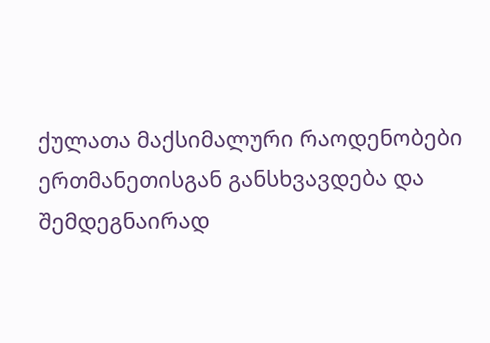ქულათა მაქსიმალური რაოდენობები ერთმანეთისგან განსხვავდება და შემდეგნაირად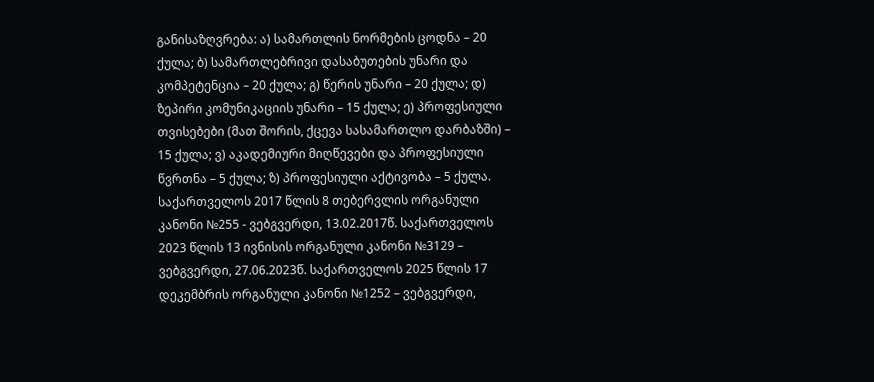განისაზღვრება: ა) სამართლის ნორმების ცოდნა – 20 ქულა; ბ) სამართლებრივი დასაბუთების უნარი და კომპეტენცია – 20 ქულა; გ) წერის უნარი – 20 ქულა; დ) ზეპირი კომუნიკაციის უნარი – 15 ქულა; ე) პროფესიული თვისებები (მათ შორის, ქცევა სასამართლო დარბაზში) – 15 ქულა; ვ) აკადემიური მიღწევები და პროფესიული წვრთნა – 5 ქულა; ზ) პროფესიული აქტივობა – 5 ქულა. საქართველოს 2017 წლის 8 თებერვლის ორგანული კანონი №255 - ვებგვერდი, 13.02.2017წ. საქართველოს 2023 წლის 13 ივნისის ორგანული კანონი №3129 – ვებგვერდი, 27.06.2023წ. საქართველოს 2025 წლის 17 დეკემბრის ორგანული კანონი №1252 – ვებგვერდი,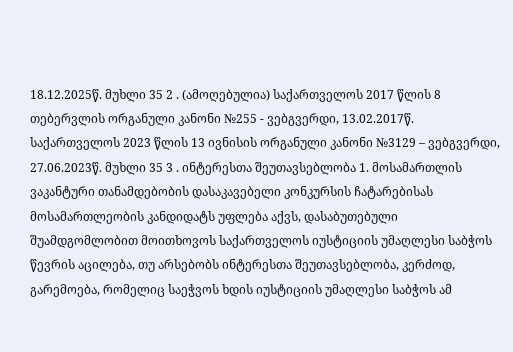18.12.2025წ. მუხლი 35 2 . (ამოღებულია) საქართველოს 2017 წლის 8 თებერვლის ორგანული კანონი №255 - ვებგვერდი, 13.02.2017წ. საქართველოს 2023 წლის 13 ივნისის ორგანული კანონი №3129 – ვებგვერდი, 27.06.2023წ. მუხლი 35 3 . ინტერესთა შეუთავსებლობა 1. მოსამართლის ვაკანტური თანამდებობის დასაკავებელი კონკურსის ჩატარებისას მოსამართლეობის კანდიდატს უფლება აქვს, დასაბუთებული შუამდგომლობით მოითხოვოს საქართველოს იუსტიციის უმაღლესი საბჭოს წევრის აცილება, თუ არსებობს ინტერესთა შეუთავსებლობა, კერძოდ, გარემოება, რომელიც საეჭვოს ხდის იუსტიციის უმაღლესი საბჭოს ამ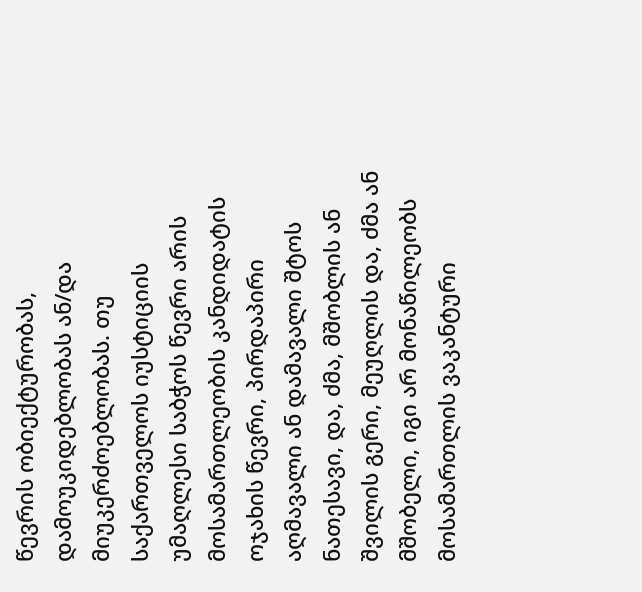წევრის ობიექტურობას, დამოუკიდებლობას ან/და მიუკერძოებლობას. თუ საქართველოს იუსტიციის უმაღლესი საბჭოს წევრი არის მოსამართლეობის კანდიდატის ოჯახის წევრი, პირდაპირი აღმავალი ან დამავალი შტოს ნათესავი, და, ძმა, მშობლის ან შვილის გერი, მეუღლის და, ძმა ან მშობელი, იგი არ მონაწილეობს მოსამართლის ვაკანტური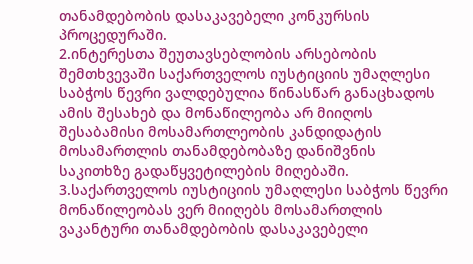თანამდებობის დასაკავებელი კონკურსის პროცედურაში.
2.ინტერესთა შეუთავსებლობის არსებობის შემთხვევაში საქართველოს იუსტიციის უმაღლესი საბჭოს წევრი ვალდებულია წინასწარ განაცხადოს ამის შესახებ და მონაწილეობა არ მიიღოს შესაბამისი მოსამართლეობის კანდიდატის მოსამართლის თანამდებობაზე დანიშვნის საკითხზე გადაწყვეტილების მიღებაში.
3.საქართველოს იუსტიციის უმაღლესი საბჭოს წევრი მონაწილეობას ვერ მიიღებს მოსამართლის ვაკანტური თანამდებობის დასაკავებელი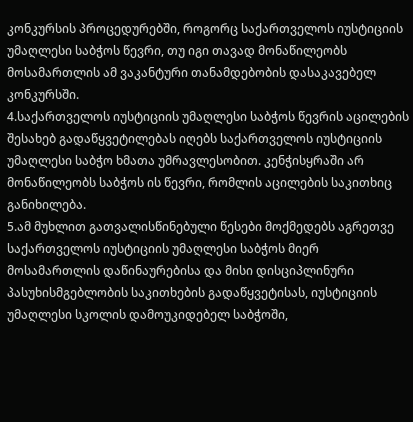კონკურსის პროცედურებში, როგორც საქართველოს იუსტიციის უმაღლესი საბჭოს წევრი, თუ იგი თავად მონაწილეობს მოსამართლის ამ ვაკანტური თანამდებობის დასაკავებელ კონკურსში.
4.საქართველოს იუსტიციის უმაღლესი საბჭოს წევრის აცილების შესახებ გადაწყვეტილებას იღებს საქართველოს იუსტიციის უმაღლესი საბჭო ხმათა უმრავლესობით. კენჭისყრაში არ მონაწილეობს საბჭოს ის წევრი, რომლის აცილების საკითხიც განიხილება.
5.ამ მუხლით გათვალისწინებული წესები მოქმედებს აგრეთვე საქართველოს იუსტიციის უმაღლესი საბჭოს მიერ მოსამართლის დაწინაურებისა და მისი დისციპლინური პასუხისმგებლობის საკითხების გადაწყვეტისას, იუსტიციის უმაღლესი სკოლის დამოუკიდებელ საბჭოში,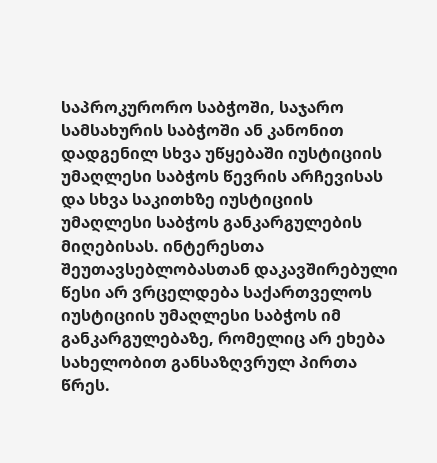საპროკურორო საბჭოში, საჯარო სამსახურის საბჭოში ან კანონით დადგენილ სხვა უწყებაში იუსტიციის უმაღლესი საბჭოს წევრის არჩევისას და სხვა საკითხზე იუსტიციის უმაღლესი საბჭოს განკარგულების მიღებისას. ინტერესთა შეუთავსებლობასთან დაკავშირებული წესი არ ვრცელდება საქართველოს იუსტიციის უმაღლესი საბჭოს იმ განკარგულებაზე, რომელიც არ ეხება სახელობით განსაზღვრულ პირთა წრეს.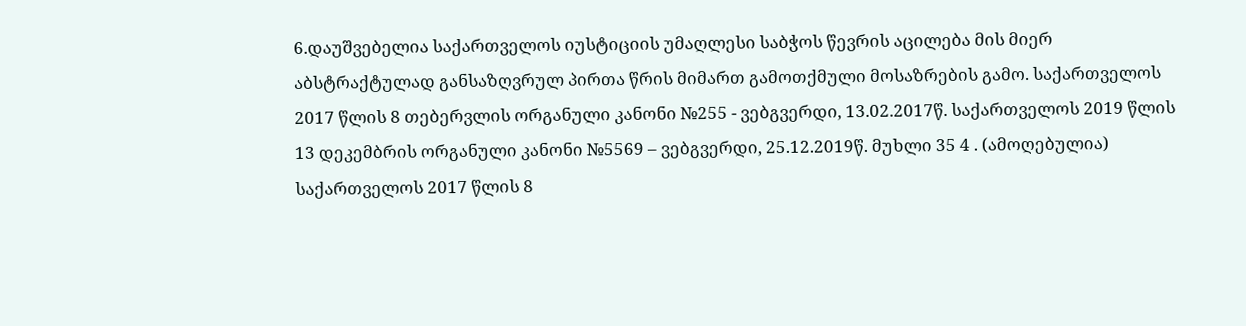6.დაუშვებელია საქართველოს იუსტიციის უმაღლესი საბჭოს წევრის აცილება მის მიერ აბსტრაქტულად განსაზღვრულ პირთა წრის მიმართ გამოთქმული მოსაზრების გამო. საქართველოს 2017 წლის 8 თებერვლის ორგანული კანონი №255 - ვებგვერდი, 13.02.2017წ. საქართველოს 2019 წლის 13 დეკემბრის ორგანული კანონი №5569 – ვებგვერდი, 25.12.2019წ. მუხლი 35 4 . (ამოღებულია) საქართველოს 2017 წლის 8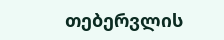თებერვლის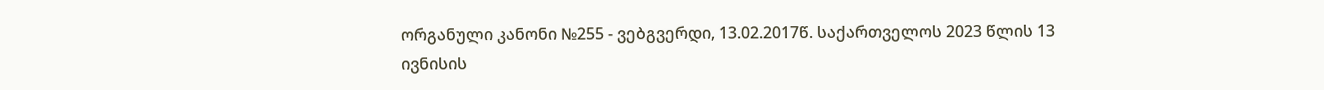ორგანული კანონი №255 - ვებგვერდი, 13.02.2017წ. საქართველოს 2023 წლის 13 ივნისის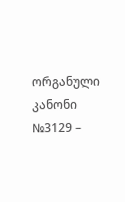ორგანული კანონი №3129 –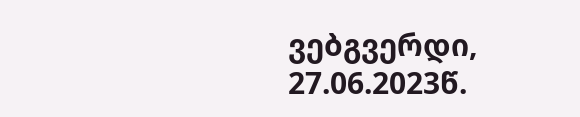ვებგვერდი, 27.06.2023წ.